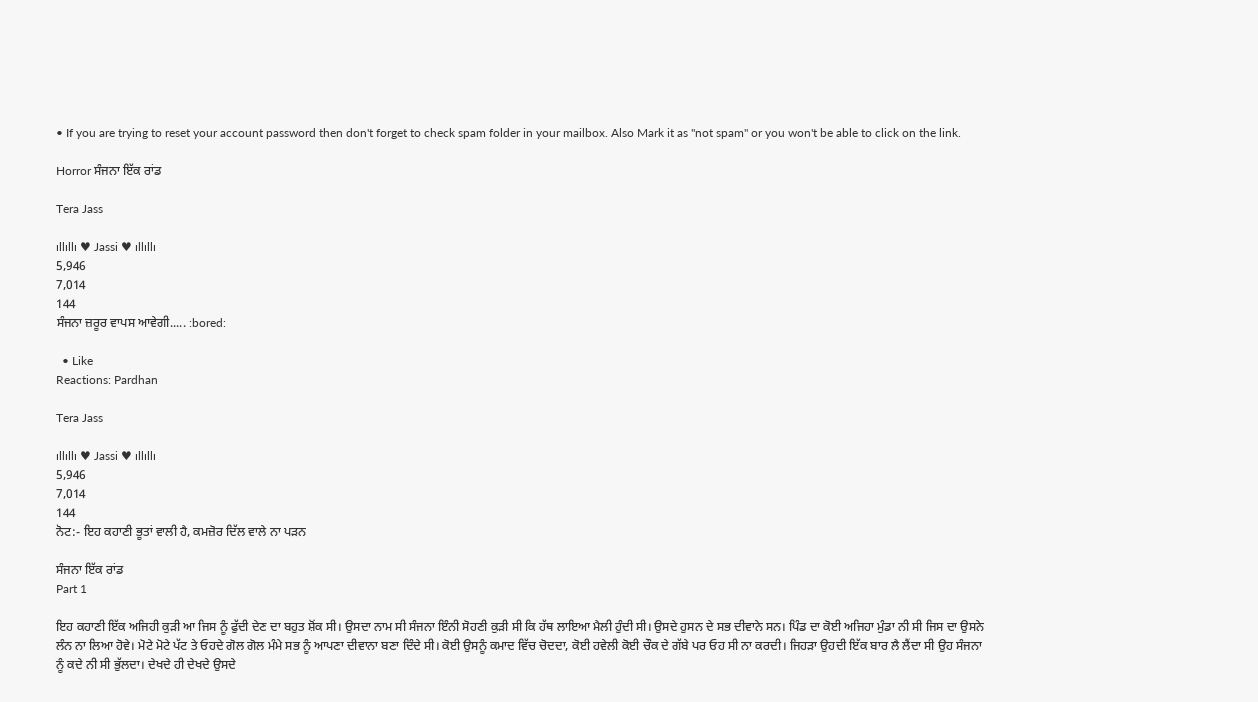• If you are trying to reset your account password then don't forget to check spam folder in your mailbox. Also Mark it as "not spam" or you won't be able to click on the link.

Horror ਸੰਜਨਾ ਇੱਕ ਰਾਂਡ

Tera Jass

ıllıllı ♥ Jassi ♥ ıllıllı
5,946
7,014
144
ਸੰਜਨਾ ਜ਼ਰੂਰ ਵਾਪਸ ਆਵੇਗੀ..... :bored:

  • Like
Reactions: Pardhan

Tera Jass

ıllıllı ♥ Jassi ♥ ıllıllı
5,946
7,014
144
ਨੋਟ:- ਇਹ ਕਹਾਣੀ ਭੂਤਾਂ ਵਾਲੀ ਹੈ, ਕਮਜ਼ੋਰ ਦਿੱਲ ਵਾਲੇ ਨਾ ਪੜਨ

ਸੰਜਨਾ ਇੱਕ ਰਾਂਡ
Part 1

ਇਹ ਕਹਾਣੀ ਇੱਕ ਅਜਿਹੀ ਕੁੜੀ ਆ ਜਿਸ ਨੂੰ ਫੁੱਦੀ ਦੇਣ ਦਾ ਬਹੁਤ ਸ਼ੋਂਕ ਸੀ। ਉਸਦਾ ਨਾਮ ਸੀ ਸੰਜਨਾ ਇੰਨੀ ਸੋਹਣੀ ਕੁੜੀ ਸੀ ਕਿ ਹੱਥ ਲਾਇਆ ਮੈਲੀ ਹੁੰਦੀ ਸੀ। ਉਸਦੇ ਹੁਸਨ ਦੇ ਸਭ ਦੀਵਾਨੇ ਸਨ। ਪਿੰਡ ਦਾ ਕੋਈ ਅਜਿਹਾ ਮੁੰਡਾ ਨੀ ਸੀ ਜਿਸ ਦਾ ਉਸਨੇ ਲੰਨ ਨਾ ਲਿਆ ਹੋਵੇ। ਮੋਟੇ ਮੋਟੇ ਪੱਟ ਤੇ ਓਹਦੇ ਗੋਲ ਗੋਲ ਮੰਮੇ ਸਭ ਨੂੰ ਆਪਣਾ ਦੀਵਾਨਾ ਬਣਾ ਦਿੰਦੇ ਸੀ। ਕੋਈ ਉਸਨੂੰ ਕਮਾਦ ਵਿੱਚ ਚੋਦਦਾ, ਕੋਈ ਹਵੇਲੀ ਕੋਈ ਚੌਕ ਦੇ ਗੱਬੇ ਪਰ ਓਹ ਸੀ ਨਾ ਕਰਦੀ। ਜਿਹੜਾ ਉਹਦੀ ਇੱਕ ਬਾਰ ਲੈ ਲੈਂਦਾ ਸੀ ਉਹ ਸੰਜਨਾ ਨੂੰ ਕਦੇ ਨੀ ਸੀ ਭੁੱਲਦਾ। ਦੇਖਦੇ ਹੀ ਦੇਖਦੇ ਉਸਦੇ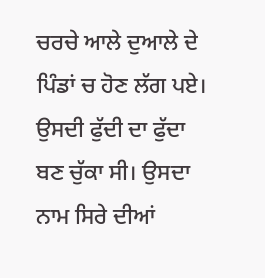ਚਰਚੇ ਆਲੇ ਦੁਆਲੇ ਦੇ ਪਿੰਡਾਂ ਚ ਹੋਣ ਲੱਗ ਪਏ। ਉਸਦੀ ਫੁੱਦੀ ਦਾ ਫੁੱਦਾ ਬਣ ਚੁੱਕਾ ਸੀ। ਉਸਦਾ ਨਾਮ ਸਿਰੇ ਦੀਆਂ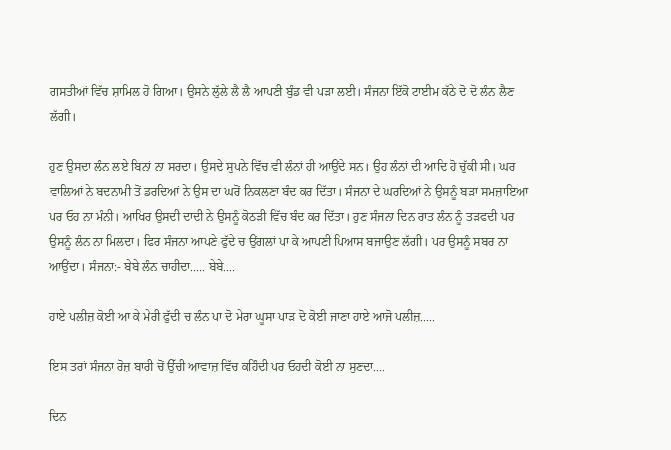ਗਸਤੀਆਂ ਵਿੱਚ ਸ਼ਾਮਿਲ ਹੋ ਗਿਆ। ਉਸਨੇ ਲੁੱਲੇ ਲੈ ਲੈ ਆਪਣੀ ਬੁੰਡ ਵੀ ਪੜਾ ਲਈ। ਸੰਜਨਾ ਇੱਕੋ ਟਾਈਮ ਕੱਠੇ ਦੋ ਦੋ ਲੰਨ ਲੈਣ ਲੱਗੀ।

ਹੁਣ ਉਸਦਾ ਲੰਨ ਲਏ ਬਿਨਾਂ ਨਾ ਸਰਦਾ। ਉਸਦੇ ਸੁਪਨੇ ਵਿੱਚ ਵੀ ਲੰਨਾਂ ਹੀ ਆਉਂਦੇ ਸਨ। ਉਹ ਲੰਨਾਂ ਦੀ ਆਦਿ ਹੋ ਚੁੱਕੀ ਸੀ। ਘਰ ਵਾਲਿਆਂ ਨੇ ਬਦਨਾਮੀ ਤੋਂ ਡਰਦਿਆਂ ਨੇ ਉਸ ਦਾ ਘਰੋਂ ਨਿਕਲਣਾ ਬੰਦ ਕਰ ਦਿੱਤਾ। ਸੰਜਨਾ ਦੇ ਘਰਦਿਆਂ ਨੇ ਉਸਨੂੰ ਬੜਾ ਸਮਜ਼ਾਇਆ ਪਰ ਓਹ ਨਾ ਮੰਨੀ। ਆਖਿਰ ਉਸਦੀ ਦਾਦੀ ਨੇ ਉਸਨੂੰ ਕੋਠੜੀ ਵਿੱਚ ਬੰਦ ਕਰ ਦਿੱਤਾ। ਹੁਣ ਸੰਜਨਾ ਦਿਨ ਰਾਤ ਲੰਨ ਨੂੰ ਤੜਫਦੀ ਪਰ ਉਸਨੂੰ ਲੰਨ ਨਾ ਮਿਲਦਾ। ਫਿਰ ਸੰਜਨਾ ਆਪਣੇ ਫੁੱਦੇ ਚ ਉਂਗਲਾਂ ਪਾ ਕੇ ਆਪਣੀ ਪਿਆਸ ਬਜਾਉਣ ਲੱਗੀ। ਪਰ ਉਸਨੂੰ ਸਬਰ ਨਾ ਆਉਂਦਾ। ਸੰਜਨਾ:- ਬੇਬੇ ਲੰਨ ਚਾਹੀਦਾ..... ਬੇਬੇ....

ਹਾਏ ਪਲੀਜ਼ ਕੋਈ ਆ ਕੇ ਮੇਰੀ ਫੁੱਦੀ ਚ ਲੰਨ ਪਾ ਦੋ ਮੇਰਾ ਘੂਸਾ ਪਾੜ ਦੋ ਕੋਈ ਜਾਣਾ ਹਾਏ ਆਜੋ ਪਲੀਜ਼.....

ਇਸ ਤਰਾਂ ਸੰਜਨਾ ਰੋਜ਼ ਬਾਰੀ ਚੋਂ ਉੱਚੀ ਆਵਾਜ਼ ਵਿੱਚ ਕਹਿੰਦੀ ਪਰ ਓਹਦੀ ਕੋਈ ਨਾ ਸੁਣਦਾ....

ਦਿਨ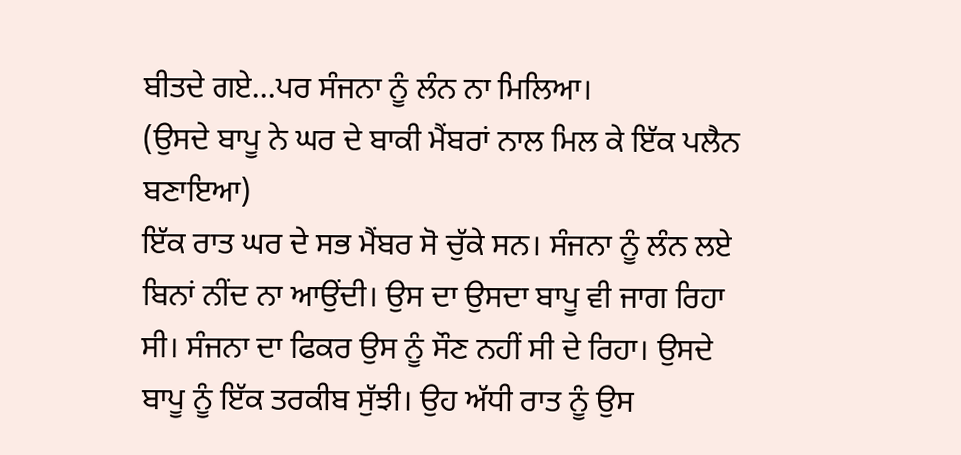ਬੀਤਦੇ ਗਏ...ਪਰ ਸੰਜਨਾ ਨੂੰ ਲੰਨ ਨਾ ਮਿਲਿਆ।
(ਉਸਦੇ ਬਾਪੂ ਨੇ ਘਰ ਦੇ ਬਾਕੀ ਮੈਂਬਰਾਂ ਨਾਲ ਮਿਲ ਕੇ ਇੱਕ ਪਲੈਨ ਬਣਾਇਆ)
ਇੱਕ ਰਾਤ ਘਰ ਦੇ ਸਭ ਮੈਂਬਰ ਸੋ ਚੁੱਕੇ ਸਨ। ਸੰਜਨਾ ਨੂੰ ਲੰਨ ਲਏ ਬਿਨਾਂ ਨੀਂਦ ਨਾ ਆਉਂਦੀ। ਉਸ ਦਾ ਉਸਦਾ ਬਾਪੂ ਵੀ ਜਾਗ ਰਿਹਾ ਸੀ। ਸੰਜਨਾ ਦਾ ਫਿਕਰ ਉਸ ਨੂੰ ਸੌਣ ਨਹੀਂ ਸੀ ਦੇ ਰਿਹਾ। ਉਸਦੇ ਬਾਪੂ ਨੂੰ ਇੱਕ ਤਰਕੀਬ ਸੁੱਝੀ। ਉਹ ਅੱਧੀ ਰਾਤ ਨੂੰ ਉਸ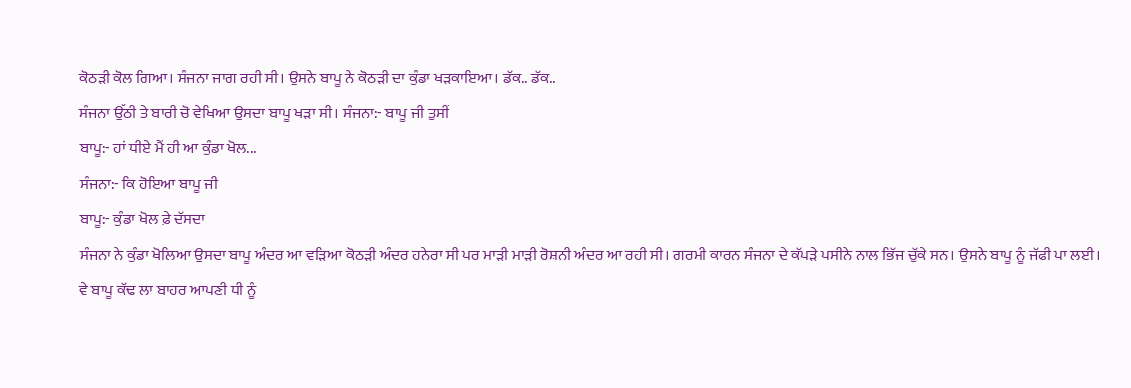ਕੋਠੜੀ ਕੋਲ ਗਿਆ। ਸੰਜਨਾ ਜਾਗ ਰਹੀ ਸੀ। ਉਸਨੇ ਬਾਪੂ ਨੇ ਕੋਠੜੀ ਦਾ ਕੁੰਡਾ ਖੜਕਾਇਆ। ਡੱਕ.. ਡੱਕ..
ਸੰਜਨਾ ਉੱਠੀ ਤੇ ਬਾਰੀ ਚੋ ਵੇਖਿਆ ਉਸਦਾ ਬਾਪੂ ਖੜਾ ਸੀ। ਸੰਜਨਾ:- ਬਾਪੂ ਜੀ ਤੁਸੀਂ
ਬਾਪੂ:- ਹਾਂ ਧੀਏ ਮੈਂ ਹੀ ਆ ਕੁੰਡਾ ਖੋਲ...
ਸੰਜਨਾ:- ਕਿ ਹੋਇਆ ਬਾਪੂ ਜੀ
ਬਾਪੂ:- ਕੁੰਡਾ ਖੋਲ ਫ਼ੇ ਦੱਸਦਾ
ਸੰਜਨਾ ਨੇ ਕੁੰਡਾ ਖੋਲਿਆ ਉਸਦਾ ਬਾਪੂ ਅੰਦਰ ਆ ਵੜਿਆ ਕੋਠੜੀ ਅੰਦਰ ਹਨੇਰਾ ਸੀ ਪਰ ਮਾੜੀ ਮਾੜੀ ਰੋਸ਼ਨੀ ਅੰਦਰ ਆ ਰਹੀ ਸੀ। ਗਰਮੀ ਕਾਰਨ ਸੰਜਨਾ ਦੇ ਕੱਪੜੇ ਪਸੀਨੇ ਨਾਲ ਭਿੱਜ ਚੁੱਕੇ ਸਨ। ਉਸਨੇ ਬਾਪੂ ਨੂੰ ਜੱਫੀ ਪਾ ਲਈ। ਵੇ ਬਾਪੂ ਕੱਢ ਲਾ ਬਾਹਰ ਆਪਣੀ ਧੀ ਨੂੰ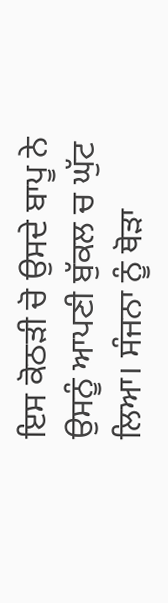ਇਸ ਕੋਠੜੀ ਚੋ ਉਸਦੇ ਬਾਪੂ ਨੇ ਉਸਨੂੰ ਆਪਣੀ ਬੁੱਕਲ ਚ ਘੁੱਟ ਲਿਆ। ਸੰਜਨਾ ਨੂੰ ਥੋੜਾ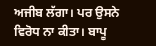ਅਜੀਬ ਲੱਗਾ। ਪਰ ਉਸਨੇ ਵਿਰੋਧ ਨਾ ਕੀਤਾ। ਬਾਪੂ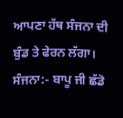ਆਪਣਾ ਹੱਥ ਸੰਜਨਾ ਦੀ ਬੁੰਡ ਤੇ ਫੇਰਨ ਲੱਗਾ। ਸੰਜਨਾ:- ਬਾਪੂ ਜੀ ਛੱਡੋ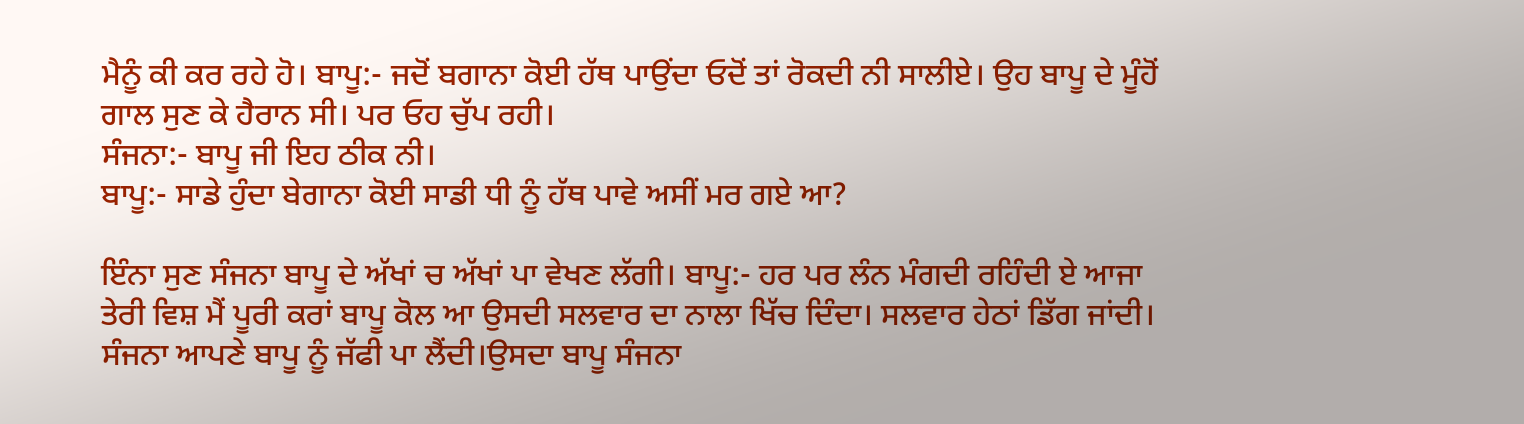ਮੈਨੂੰ ਕੀ ਕਰ ਰਹੇ ਹੋ। ਬਾਪੂ:- ਜਦੋਂ ਬਗਾਨਾ ਕੋਈ ਹੱਥ ਪਾਉਂਦਾ ਓਦੋਂ ਤਾਂ ਰੋਕਦੀ ਨੀ ਸਾਲੀਏ। ਉਹ ਬਾਪੂ ਦੇ ਮੂੰਹੋਂ ਗਾਲ ਸੁਣ ਕੇ ਹੈਰਾਨ ਸੀ। ਪਰ ਓਹ ਚੁੱਪ ਰਹੀ।
ਸੰਜਨਾ:- ਬਾਪੂ ਜੀ ਇਹ ਠੀਕ ਨੀ।
ਬਾਪੂ:- ਸਾਡੇ ਹੁੰਦਾ ਬੇਗਾਨਾ ਕੋਈ ਸਾਡੀ ਧੀ ਨੂੰ ਹੱਥ ਪਾਵੇ ਅਸੀਂ ਮਰ ਗਏ ਆ?

ਇੰਨਾ ਸੁਣ ਸੰਜਨਾ ਬਾਪੂ ਦੇ ਅੱਖਾਂ ਚ ਅੱਖਾਂ ਪਾ ਵੇਖਣ ਲੱਗੀ। ਬਾਪੂ:- ਹਰ ਪਰ ਲੰਨ ਮੰਗਦੀ ਰਹਿੰਦੀ ਏ ਆਜਾ ਤੇਰੀ ਵਿਸ਼ ਮੈਂ ਪੂਰੀ ਕਰਾਂ ਬਾਪੂ ਕੋਲ ਆ ਉਸਦੀ ਸਲਵਾਰ ਦਾ ਨਾਲਾ ਖਿੱਚ ਦਿੰਦਾ। ਸਲਵਾਰ ਹੇਠਾਂ ਡਿੱਗ ਜਾਂਦੀ। ਸੰਜਨਾ ਆਪਣੇ ਬਾਪੂ ਨੂੰ ਜੱਫੀ ਪਾ ਲੈਂਦੀ।ਉਸਦਾ ਬਾਪੂ ਸੰਜਨਾ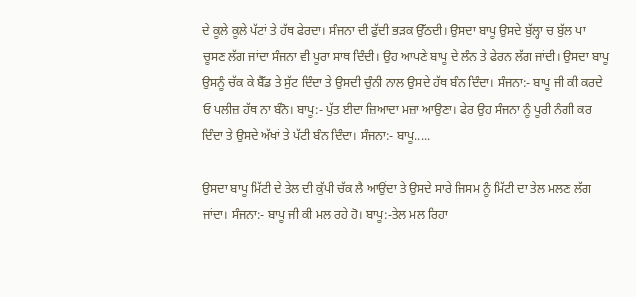ਦੇ ਕੂਲੇ ਕੂਲੇ ਪੱਟਾਂ ਤੇ ਹੱਥ ਫੇਰਦਾ। ਸੰਜਨਾ ਦੀ ਫੁੱਦੀ ਭੜਕ ਉੱਠਦੀ। ਉਸਦਾ ਬਾਪੂ ਉਸਦੇ ਬੁੱਲ੍ਹਾ ਚ ਬੁੱਲ ਪਾ ਚੂਸਣ ਲੱਗ ਜਾਂਦਾ ਸੰਜਨਾ ਵੀ ਪੂਰਾ ਸਾਥ ਦਿੰਦੀ। ਉਹ ਆਪਣੇ ਬਾਪੂ ਦੇ ਲੰਨ ਤੇ ਫੇਰਨ ਲੱਗ ਜਾਂਦੀ। ਉਸਦਾ ਬਾਪੂ ਉਸਨੂੰ ਚੱਕ ਕੇ ਬੈੱਡ ਤੇ ਸੁੱਟ ਦਿੰਦਾ ਤੇ ਉਸਦੀ ਚੁੰਨੀ ਨਾਲ ਉਸਦੇ ਹੱਥ ਬੰਨ ਦਿੰਦਾ। ਸੰਜਨਾ:- ਬਾਪੂ ਜੀ ਕੀ ਕਰਦੇ ਓ ਪਲੀਜ਼ ਹੱਥ ਨਾ ਬੰਨੋ। ਬਾਪੂ:- ਪੁੱਤ ਈਦਾ ਜ਼ਿਆਦਾ ਮਜ਼ਾ ਆਉਣਾ। ਫੇਰ ਉਹ ਸੰਜਨਾ ਨੂੰ ਪੂਰੀ ਨੰਗੀ ਕਰ ਦਿੰਦਾ ਤੇ ਉਸਦੇ ਅੱਖਾਂ ਤੇ ਪੱਟੀ ਬੰਨ ਦਿੰਦਾ। ਸੰਜਨਾ:- ਬਾਪੂ.....

ਉਸਦਾ ਬਾਪੂ ਮਿੱਟੀ ਦੇ ਤੇਲ ਦੀ ਕੁੱਪੀ ਚੱਕ ਲੈ ਆਉਂਦਾ ਤੇ ਉਸਦੇ ਸਾਰੇ ਜਿਸਮ ਨੂੰ ਮਿੱਟੀ ਦਾ ਤੇਲ ਮਲਣ ਲੱਗ ਜਾਂਦਾ। ਸੰਜਨਾ:- ਬਾਪੂ ਜੀ ਕੀ ਮਲ ਰਹੇ ਹੋ। ਬਾਪੂ:-ਤੇਲ ਮਲ ਰਿਹਾ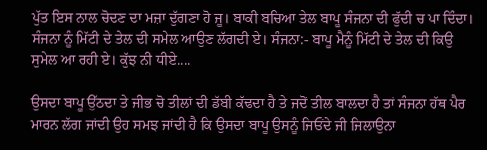ਪੁੱਤ ਇਸ ਨਾਲ ਚੋਦਣ ਦਾ ਮਜ਼ਾ ਦੁੱਗਣਾ ਹੋ ਜੂ। ਬਾਕੀ ਬਚਿਆ ਤੇਲ ਬਾਪੂ ਸੰਜਨਾ ਦੀ ਫੁੱਦੀ ਚ ਪਾ ਦਿੰਦਾ। ਸੰਜਨਾ ਨੂੰ ਮਿੱਟੀ ਦੇ ਤੇਲ ਦੀ ਸਮੇਲ ਆਉਣ ਲੱਗਦੀ ਏ। ਸੰਜਨਾ:- ਬਾਪੂ ਮੈਨੂੰ ਮਿੱਟੀ ਦੇ ਤੇਲ ਦੀ ਕਿਉ ਸੁਮੇਲ ਆ ਰਹੀ ਏ। ਕੁੱਝ ਨੀ ਧੀਏ....

ਉਸਦਾ ਬਾਪੂ ਉੱਠਦਾ ਤੇ ਜੀਭ ਚੋ ਤੀਲਾਂ ਦੀ ਡੱਬੀ ਕੱਢਦਾ ਹੈ ਤੇ ਜਦੋਂ ਤੀਲ ਬਾਲਦਾ ਹੈ ਤਾਂ ਸੰਜਨਾ ਹੱਥ ਪੈਰ ਮਾਰਨ ਲੱਗ ਜਾਂਦੀ ਉਹ ਸਮਝ ਜਾਂਦੀ ਹੈ ਕਿ ਉਸਦਾ ਬਾਪੂ ਉਸਨੂੰ ਜਿਓਂਦੇ ਜੀ ਜਿਲਾਉਨਾ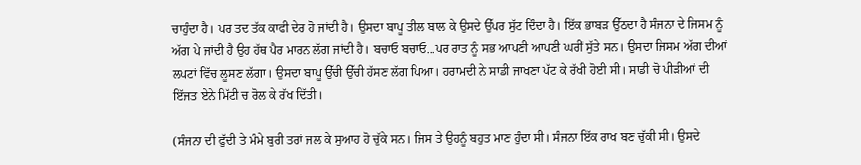ਚਾਹੁੰਦਾ ਹੈ। ਪਰ ਤਦ ਤੱਕ ਕਾਫੀ ਦੇਰ ਹੋ ਜਾਂਦੀ ਹੈ। ਉਸਦਾ ਬਾਪੂ ਤੀਲ ਬਾਲ ਕੇ ਉਸਦੇ ਉੱਪਰ ਸੁੱਟ ਦਿੰਦਾ ਹੈ। ਇੱਕ ਭਾਬੜ ਉੱਠਦਾ ਹੈ ਸੰਜਨਾ ਦੇ ਜਿਸਮ ਨੂੰ ਅੱਗ ਪੇ ਜਾਂਦੀ ਹੈ ਉਹ ਹੱਥ ਪੈਰ ਮਾਰਨ ਲੱਗ ਜਾਂਦੀ ਹੈ। ਬਚਾਓ ਬਚਾਓ...ਪਰ ਰਾਤ ਨੂੰ ਸਭ ਆਪਣੀ ਆਪਣੀ ਘਰੀਂ ਸੁੱਤੇ ਸਨ। ਉਸਦਾ ਜਿਸਮ ਅੱਗ ਦੀਆਂ ਲਪਟਾਂ ਵਿੱਚ ਲੂਸਣ ਲੱਗਾ। ਉਸਦਾ ਬਾਪੂ ਉੱਚੀ ਉੱਚੀ ਹੱਸਣ ਲੱਗ ਪਿਆ। ਹਰਾਮਦੀ ਨੇ ਸਾਡੀ ਜਾਖਣਾ ਪੱਟ ਕੇ ਰੱਖੀ ਹੋਈ ਸੀ। ਸਾਡੀ ਚੋ ਪੀੜੀਆਂ ਦੀ ਇੱਜਤ ਏਨੇ ਮਿੱਟੀ ਚ ਰੋਲ ਕੇ ਰੱਖ ਦਿੱਤੀ।

(ਸੰਜਨਾ ਦੀ ਫੁੱਦੀ ਤੇ ਮੰਮੇ ਬੁਰੀ ਤਰਾਂ ਜਲ ਕੇ ਸੁਆਹ ਹੋ ਚੁੱਕੇ ਸਨ। ਜਿਸ ਤੇ ਉਹਨੂੰ ਬਹੁਤ ਮਾਣ ਹੁੰਦਾ ਸੀ। ਸੰਜਨਾ ਇੱਕ ਰਾਖ ਬਣ ਚੁੱਕੀ ਸੀ। ਉਸਦੇ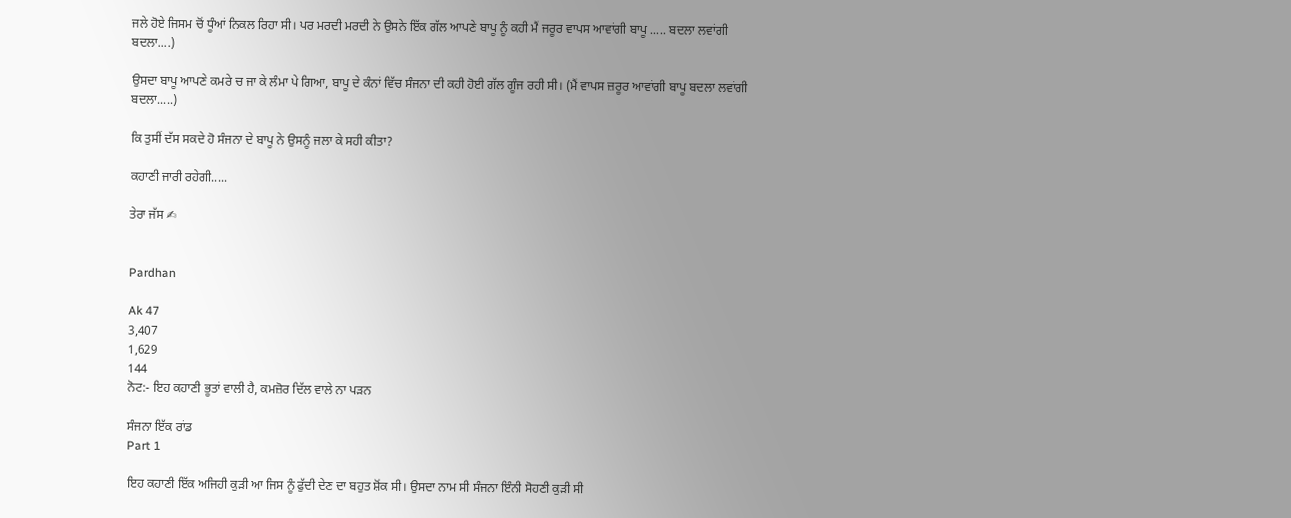ਜਲੇ ਹੋਏ ਜਿਸਮ ਚੋਂ ਧੂੰਆਂ ਨਿਕਲ ਰਿਹਾ ਸੀ। ਪਰ ਮਰਦੀ ਮਰਦੀ ਨੇ ਉਸਨੇ ਇੱਕ ਗੱਲ ਆਪਣੇ ਬਾਪੂ ਨੂੰ ਕਹੀ ਮੈਂ ਜਰੂਰ ਵਾਪਸ ਆਵਾਂਗੀ ਬਾਪੂ ..... ਬਦਲਾ ਲਵਾਂਗੀ ਬਦਲਾ....)

ਉਸਦਾ ਬਾਪੂ ਆਪਣੇ ਕਮਰੇ ਚ ਜਾ ਕੇ ਲੰਮਾ ਪੇ ਗਿਆ, ਬਾਪੂ ਦੇ ਕੰਨਾਂ ਵਿੱਚ ਸੰਜਨਾ ਦੀ ਕਹੀ ਹੋਈ ਗੱਲ ਗੂੰਜ ਰਹੀ ਸੀ। (ਮੈਂ ਵਾਪਸ ਜ਼ਰੂਰ ਆਵਾਂਗੀ ਬਾਪੂ ਬਦਲਾ ਲਵਾਂਗੀ ਬਦਲਾ.....)

ਕਿ ਤੁਸੀਂ ਦੱਸ ਸਕਦੇ ਹੋ ਸੰਜਨਾ ਦੇ ਬਾਪੂ ਨੇ ਉਸਨੂੰ ਜਲਾ ਕੇ ਸਹੀ ਕੀਤਾ?

ਕਹਾਣੀ ਜਾਰੀ ਰਹੇਗੀ.....

ਤੇਰਾ ਜੱਸ ✍


Pardhan

Ak 47
3,407
1,629
144
ਨੋਟ:- ਇਹ ਕਹਾਣੀ ਭੂਤਾਂ ਵਾਲੀ ਹੈ, ਕਮਜ਼ੋਰ ਦਿੱਲ ਵਾਲੇ ਨਾ ਪੜਨ

ਸੰਜਨਾ ਇੱਕ ਰਾਂਡ
Part 1

ਇਹ ਕਹਾਣੀ ਇੱਕ ਅਜਿਹੀ ਕੁੜੀ ਆ ਜਿਸ ਨੂੰ ਫੁੱਦੀ ਦੇਣ ਦਾ ਬਹੁਤ ਸ਼ੋਂਕ ਸੀ। ਉਸਦਾ ਨਾਮ ਸੀ ਸੰਜਨਾ ਇੰਨੀ ਸੋਹਣੀ ਕੁੜੀ ਸੀ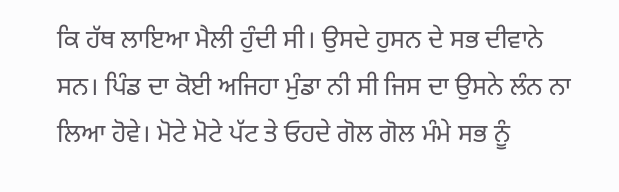ਕਿ ਹੱਥ ਲਾਇਆ ਮੈਲੀ ਹੁੰਦੀ ਸੀ। ਉਸਦੇ ਹੁਸਨ ਦੇ ਸਭ ਦੀਵਾਨੇ ਸਨ। ਪਿੰਡ ਦਾ ਕੋਈ ਅਜਿਹਾ ਮੁੰਡਾ ਨੀ ਸੀ ਜਿਸ ਦਾ ਉਸਨੇ ਲੰਨ ਨਾ ਲਿਆ ਹੋਵੇ। ਮੋਟੇ ਮੋਟੇ ਪੱਟ ਤੇ ਓਹਦੇ ਗੋਲ ਗੋਲ ਮੰਮੇ ਸਭ ਨੂੰ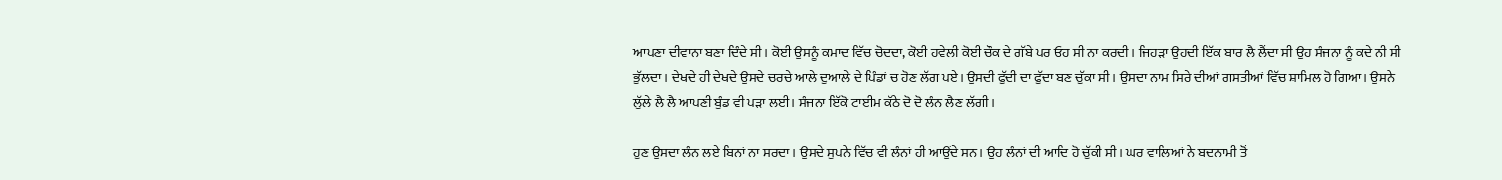ਆਪਣਾ ਦੀਵਾਨਾ ਬਣਾ ਦਿੰਦੇ ਸੀ। ਕੋਈ ਉਸਨੂੰ ਕਮਾਦ ਵਿੱਚ ਚੋਦਦਾ, ਕੋਈ ਹਵੇਲੀ ਕੋਈ ਚੌਕ ਦੇ ਗੱਬੇ ਪਰ ਓਹ ਸੀ ਨਾ ਕਰਦੀ। ਜਿਹੜਾ ਉਹਦੀ ਇੱਕ ਬਾਰ ਲੈ ਲੈਂਦਾ ਸੀ ਉਹ ਸੰਜਨਾ ਨੂੰ ਕਦੇ ਨੀ ਸੀ ਭੁੱਲਦਾ। ਦੇਖਦੇ ਹੀ ਦੇਖਦੇ ਉਸਦੇ ਚਰਚੇ ਆਲੇ ਦੁਆਲੇ ਦੇ ਪਿੰਡਾਂ ਚ ਹੋਣ ਲੱਗ ਪਏ। ਉਸਦੀ ਫੁੱਦੀ ਦਾ ਫੁੱਦਾ ਬਣ ਚੁੱਕਾ ਸੀ। ਉਸਦਾ ਨਾਮ ਸਿਰੇ ਦੀਆਂ ਗਸਤੀਆਂ ਵਿੱਚ ਸ਼ਾਮਿਲ ਹੋ ਗਿਆ। ਉਸਨੇ ਲੁੱਲੇ ਲੈ ਲੈ ਆਪਣੀ ਬੁੰਡ ਵੀ ਪੜਾ ਲਈ। ਸੰਜਨਾ ਇੱਕੋ ਟਾਈਮ ਕੱਠੇ ਦੋ ਦੋ ਲੰਨ ਲੈਣ ਲੱਗੀ।

ਹੁਣ ਉਸਦਾ ਲੰਨ ਲਏ ਬਿਨਾਂ ਨਾ ਸਰਦਾ। ਉਸਦੇ ਸੁਪਨੇ ਵਿੱਚ ਵੀ ਲੰਨਾਂ ਹੀ ਆਉਂਦੇ ਸਨ। ਉਹ ਲੰਨਾਂ ਦੀ ਆਦਿ ਹੋ ਚੁੱਕੀ ਸੀ। ਘਰ ਵਾਲਿਆਂ ਨੇ ਬਦਨਾਮੀ ਤੋਂ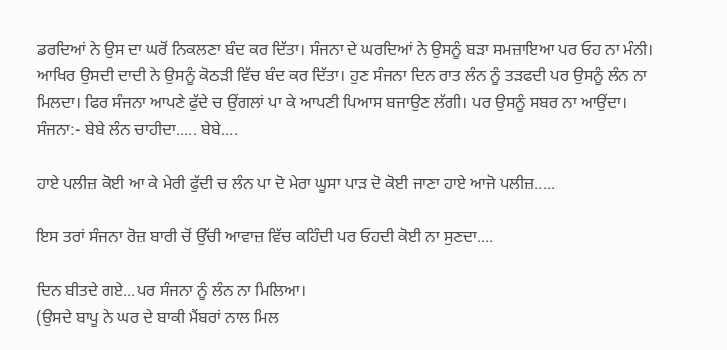ਡਰਦਿਆਂ ਨੇ ਉਸ ਦਾ ਘਰੋਂ ਨਿਕਲਣਾ ਬੰਦ ਕਰ ਦਿੱਤਾ। ਸੰਜਨਾ ਦੇ ਘਰਦਿਆਂ ਨੇ ਉਸਨੂੰ ਬੜਾ ਸਮਜ਼ਾਇਆ ਪਰ ਓਹ ਨਾ ਮੰਨੀ। ਆਖਿਰ ਉਸਦੀ ਦਾਦੀ ਨੇ ਉਸਨੂੰ ਕੋਠੜੀ ਵਿੱਚ ਬੰਦ ਕਰ ਦਿੱਤਾ। ਹੁਣ ਸੰਜਨਾ ਦਿਨ ਰਾਤ ਲੰਨ ਨੂੰ ਤੜਫਦੀ ਪਰ ਉਸਨੂੰ ਲੰਨ ਨਾ ਮਿਲਦਾ। ਫਿਰ ਸੰਜਨਾ ਆਪਣੇ ਫੁੱਦੇ ਚ ਉਂਗਲਾਂ ਪਾ ਕੇ ਆਪਣੀ ਪਿਆਸ ਬਜਾਉਣ ਲੱਗੀ। ਪਰ ਉਸਨੂੰ ਸਬਰ ਨਾ ਆਉਂਦਾ। ਸੰਜਨਾ:- ਬੇਬੇ ਲੰਨ ਚਾਹੀਦਾ..... ਬੇਬੇ....

ਹਾਏ ਪਲੀਜ਼ ਕੋਈ ਆ ਕੇ ਮੇਰੀ ਫੁੱਦੀ ਚ ਲੰਨ ਪਾ ਦੋ ਮੇਰਾ ਘੂਸਾ ਪਾੜ ਦੋ ਕੋਈ ਜਾਣਾ ਹਾਏ ਆਜੋ ਪਲੀਜ਼.....

ਇਸ ਤਰਾਂ ਸੰਜਨਾ ਰੋਜ਼ ਬਾਰੀ ਚੋਂ ਉੱਚੀ ਆਵਾਜ਼ ਵਿੱਚ ਕਹਿੰਦੀ ਪਰ ਓਹਦੀ ਕੋਈ ਨਾ ਸੁਣਦਾ....

ਦਿਨ ਬੀਤਦੇ ਗਏ...ਪਰ ਸੰਜਨਾ ਨੂੰ ਲੰਨ ਨਾ ਮਿਲਿਆ।
(ਉਸਦੇ ਬਾਪੂ ਨੇ ਘਰ ਦੇ ਬਾਕੀ ਮੈਂਬਰਾਂ ਨਾਲ ਮਿਲ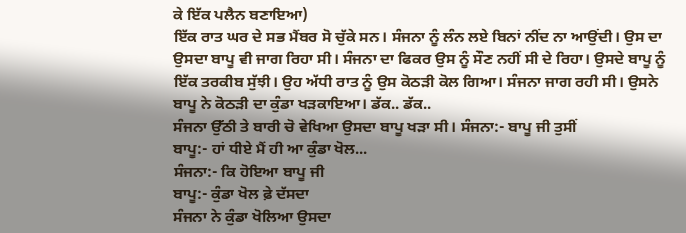ਕੇ ਇੱਕ ਪਲੈਨ ਬਣਾਇਆ)
ਇੱਕ ਰਾਤ ਘਰ ਦੇ ਸਭ ਮੈਂਬਰ ਸੋ ਚੁੱਕੇ ਸਨ। ਸੰਜਨਾ ਨੂੰ ਲੰਨ ਲਏ ਬਿਨਾਂ ਨੀਂਦ ਨਾ ਆਉਂਦੀ। ਉਸ ਦਾ ਉਸਦਾ ਬਾਪੂ ਵੀ ਜਾਗ ਰਿਹਾ ਸੀ। ਸੰਜਨਾ ਦਾ ਫਿਕਰ ਉਸ ਨੂੰ ਸੌਣ ਨਹੀਂ ਸੀ ਦੇ ਰਿਹਾ। ਉਸਦੇ ਬਾਪੂ ਨੂੰ ਇੱਕ ਤਰਕੀਬ ਸੁੱਝੀ। ਉਹ ਅੱਧੀ ਰਾਤ ਨੂੰ ਉਸ ਕੋਠੜੀ ਕੋਲ ਗਿਆ। ਸੰਜਨਾ ਜਾਗ ਰਹੀ ਸੀ। ਉਸਨੇ ਬਾਪੂ ਨੇ ਕੋਠੜੀ ਦਾ ਕੁੰਡਾ ਖੜਕਾਇਆ। ਡੱਕ.. ਡੱਕ..
ਸੰਜਨਾ ਉੱਠੀ ਤੇ ਬਾਰੀ ਚੋ ਵੇਖਿਆ ਉਸਦਾ ਬਾਪੂ ਖੜਾ ਸੀ। ਸੰਜਨਾ:- ਬਾਪੂ ਜੀ ਤੁਸੀਂ
ਬਾਪੂ:- ਹਾਂ ਧੀਏ ਮੈਂ ਹੀ ਆ ਕੁੰਡਾ ਖੋਲ...
ਸੰਜਨਾ:- ਕਿ ਹੋਇਆ ਬਾਪੂ ਜੀ
ਬਾਪੂ:- ਕੁੰਡਾ ਖੋਲ ਫ਼ੇ ਦੱਸਦਾ
ਸੰਜਨਾ ਨੇ ਕੁੰਡਾ ਖੋਲਿਆ ਉਸਦਾ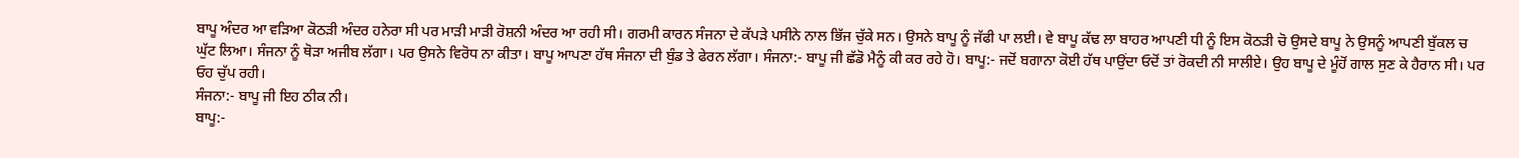ਬਾਪੂ ਅੰਦਰ ਆ ਵੜਿਆ ਕੋਠੜੀ ਅੰਦਰ ਹਨੇਰਾ ਸੀ ਪਰ ਮਾੜੀ ਮਾੜੀ ਰੋਸ਼ਨੀ ਅੰਦਰ ਆ ਰਹੀ ਸੀ। ਗਰਮੀ ਕਾਰਨ ਸੰਜਨਾ ਦੇ ਕੱਪੜੇ ਪਸੀਨੇ ਨਾਲ ਭਿੱਜ ਚੁੱਕੇ ਸਨ। ਉਸਨੇ ਬਾਪੂ ਨੂੰ ਜੱਫੀ ਪਾ ਲਈ। ਵੇ ਬਾਪੂ ਕੱਢ ਲਾ ਬਾਹਰ ਆਪਣੀ ਧੀ ਨੂੰ ਇਸ ਕੋਠੜੀ ਚੋ ਉਸਦੇ ਬਾਪੂ ਨੇ ਉਸਨੂੰ ਆਪਣੀ ਬੁੱਕਲ ਚ ਘੁੱਟ ਲਿਆ। ਸੰਜਨਾ ਨੂੰ ਥੋੜਾ ਅਜੀਬ ਲੱਗਾ। ਪਰ ਉਸਨੇ ਵਿਰੋਧ ਨਾ ਕੀਤਾ। ਬਾਪੂ ਆਪਣਾ ਹੱਥ ਸੰਜਨਾ ਦੀ ਬੁੰਡ ਤੇ ਫੇਰਨ ਲੱਗਾ। ਸੰਜਨਾ:- ਬਾਪੂ ਜੀ ਛੱਡੋ ਮੈਨੂੰ ਕੀ ਕਰ ਰਹੇ ਹੋ। ਬਾਪੂ:- ਜਦੋਂ ਬਗਾਨਾ ਕੋਈ ਹੱਥ ਪਾਉਂਦਾ ਓਦੋਂ ਤਾਂ ਰੋਕਦੀ ਨੀ ਸਾਲੀਏ। ਉਹ ਬਾਪੂ ਦੇ ਮੂੰਹੋਂ ਗਾਲ ਸੁਣ ਕੇ ਹੈਰਾਨ ਸੀ। ਪਰ ਓਹ ਚੁੱਪ ਰਹੀ।
ਸੰਜਨਾ:- ਬਾਪੂ ਜੀ ਇਹ ਠੀਕ ਨੀ।
ਬਾਪੂ:-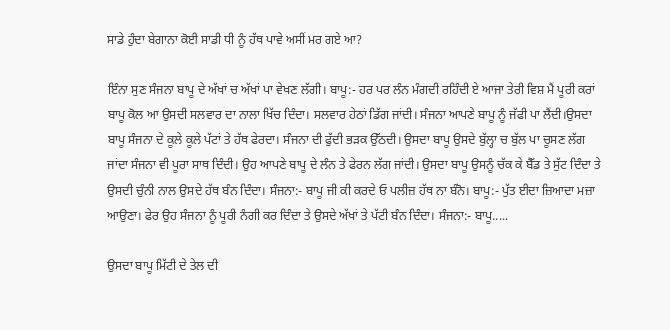ਸਾਡੇ ਹੁੰਦਾ ਬੇਗਾਨਾ ਕੋਈ ਸਾਡੀ ਧੀ ਨੂੰ ਹੱਥ ਪਾਵੇ ਅਸੀਂ ਮਰ ਗਏ ਆ?

ਇੰਨਾ ਸੁਣ ਸੰਜਨਾ ਬਾਪੂ ਦੇ ਅੱਖਾਂ ਚ ਅੱਖਾਂ ਪਾ ਵੇਖਣ ਲੱਗੀ। ਬਾਪੂ:- ਹਰ ਪਰ ਲੰਨ ਮੰਗਦੀ ਰਹਿੰਦੀ ਏ ਆਜਾ ਤੇਰੀ ਵਿਸ਼ ਮੈਂ ਪੂਰੀ ਕਰਾਂ ਬਾਪੂ ਕੋਲ ਆ ਉਸਦੀ ਸਲਵਾਰ ਦਾ ਨਾਲਾ ਖਿੱਚ ਦਿੰਦਾ। ਸਲਵਾਰ ਹੇਠਾਂ ਡਿੱਗ ਜਾਂਦੀ। ਸੰਜਨਾ ਆਪਣੇ ਬਾਪੂ ਨੂੰ ਜੱਫੀ ਪਾ ਲੈਂਦੀ।ਉਸਦਾ ਬਾਪੂ ਸੰਜਨਾ ਦੇ ਕੂਲੇ ਕੂਲੇ ਪੱਟਾਂ ਤੇ ਹੱਥ ਫੇਰਦਾ। ਸੰਜਨਾ ਦੀ ਫੁੱਦੀ ਭੜਕ ਉੱਠਦੀ। ਉਸਦਾ ਬਾਪੂ ਉਸਦੇ ਬੁੱਲ੍ਹਾ ਚ ਬੁੱਲ ਪਾ ਚੂਸਣ ਲੱਗ ਜਾਂਦਾ ਸੰਜਨਾ ਵੀ ਪੂਰਾ ਸਾਥ ਦਿੰਦੀ। ਉਹ ਆਪਣੇ ਬਾਪੂ ਦੇ ਲੰਨ ਤੇ ਫੇਰਨ ਲੱਗ ਜਾਂਦੀ। ਉਸਦਾ ਬਾਪੂ ਉਸਨੂੰ ਚੱਕ ਕੇ ਬੈੱਡ ਤੇ ਸੁੱਟ ਦਿੰਦਾ ਤੇ ਉਸਦੀ ਚੁੰਨੀ ਨਾਲ ਉਸਦੇ ਹੱਥ ਬੰਨ ਦਿੰਦਾ। ਸੰਜਨਾ:- ਬਾਪੂ ਜੀ ਕੀ ਕਰਦੇ ਓ ਪਲੀਜ਼ ਹੱਥ ਨਾ ਬੰਨੋ। ਬਾਪੂ:- ਪੁੱਤ ਈਦਾ ਜ਼ਿਆਦਾ ਮਜ਼ਾ ਆਉਣਾ। ਫੇਰ ਉਹ ਸੰਜਨਾ ਨੂੰ ਪੂਰੀ ਨੰਗੀ ਕਰ ਦਿੰਦਾ ਤੇ ਉਸਦੇ ਅੱਖਾਂ ਤੇ ਪੱਟੀ ਬੰਨ ਦਿੰਦਾ। ਸੰਜਨਾ:- ਬਾਪੂ.....

ਉਸਦਾ ਬਾਪੂ ਮਿੱਟੀ ਦੇ ਤੇਲ ਦੀ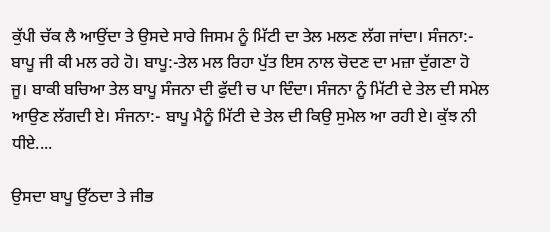ਕੁੱਪੀ ਚੱਕ ਲੈ ਆਉਂਦਾ ਤੇ ਉਸਦੇ ਸਾਰੇ ਜਿਸਮ ਨੂੰ ਮਿੱਟੀ ਦਾ ਤੇਲ ਮਲਣ ਲੱਗ ਜਾਂਦਾ। ਸੰਜਨਾ:- ਬਾਪੂ ਜੀ ਕੀ ਮਲ ਰਹੇ ਹੋ। ਬਾਪੂ:-ਤੇਲ ਮਲ ਰਿਹਾ ਪੁੱਤ ਇਸ ਨਾਲ ਚੋਦਣ ਦਾ ਮਜ਼ਾ ਦੁੱਗਣਾ ਹੋ ਜੂ। ਬਾਕੀ ਬਚਿਆ ਤੇਲ ਬਾਪੂ ਸੰਜਨਾ ਦੀ ਫੁੱਦੀ ਚ ਪਾ ਦਿੰਦਾ। ਸੰਜਨਾ ਨੂੰ ਮਿੱਟੀ ਦੇ ਤੇਲ ਦੀ ਸਮੇਲ ਆਉਣ ਲੱਗਦੀ ਏ। ਸੰਜਨਾ:- ਬਾਪੂ ਮੈਨੂੰ ਮਿੱਟੀ ਦੇ ਤੇਲ ਦੀ ਕਿਉ ਸੁਮੇਲ ਆ ਰਹੀ ਏ। ਕੁੱਝ ਨੀ ਧੀਏ....

ਉਸਦਾ ਬਾਪੂ ਉੱਠਦਾ ਤੇ ਜੀਭ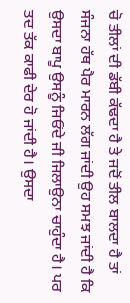ਚੋ ਤੀਲਾਂ ਦੀ ਡੱਬੀ ਕੱਢਦਾ ਹੈ ਤੇ ਜਦੋਂ ਤੀਲ ਬਾਲਦਾ ਹੈ ਤਾਂ ਸੰਜਨਾ ਹੱਥ ਪੈਰ ਮਾਰਨ ਲੱਗ ਜਾਂਦੀ ਉਹ ਸਮਝ ਜਾਂਦੀ ਹੈ ਕਿ ਉਸਦਾ ਬਾਪੂ ਉਸਨੂੰ ਜਿਓਂਦੇ ਜੀ ਜਿਲਾਉਨਾ ਚਾਹੁੰਦਾ ਹੈ। ਪਰ ਤਦ ਤੱਕ ਕਾਫੀ ਦੇਰ ਹੋ ਜਾਂਦੀ ਹੈ। ਉਸਦਾ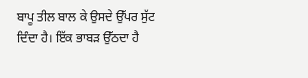ਬਾਪੂ ਤੀਲ ਬਾਲ ਕੇ ਉਸਦੇ ਉੱਪਰ ਸੁੱਟ ਦਿੰਦਾ ਹੈ। ਇੱਕ ਭਾਬੜ ਉੱਠਦਾ ਹੈ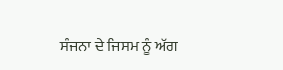ਸੰਜਨਾ ਦੇ ਜਿਸਮ ਨੂੰ ਅੱਗ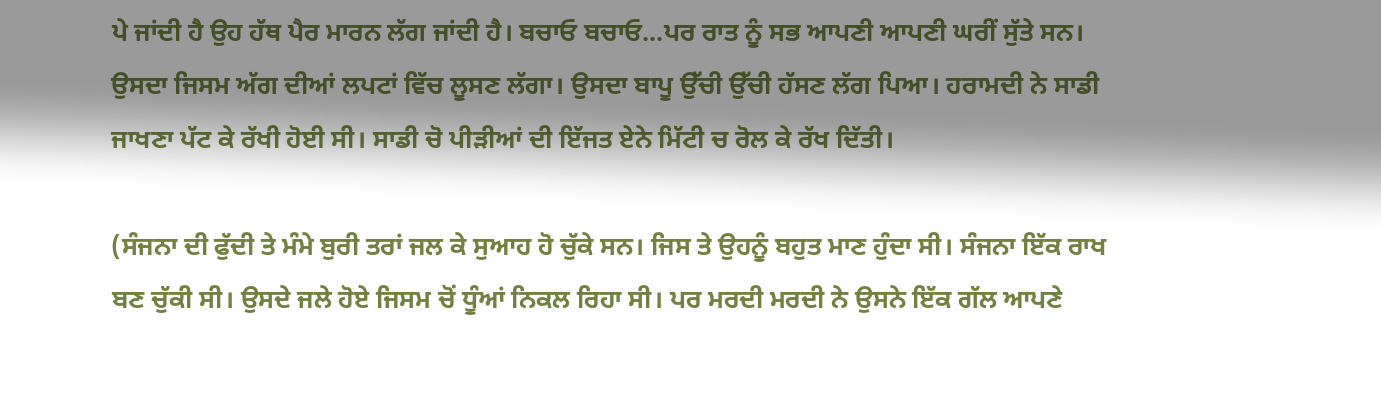ਪੇ ਜਾਂਦੀ ਹੈ ਉਹ ਹੱਥ ਪੈਰ ਮਾਰਨ ਲੱਗ ਜਾਂਦੀ ਹੈ। ਬਚਾਓ ਬਚਾਓ...ਪਰ ਰਾਤ ਨੂੰ ਸਭ ਆਪਣੀ ਆਪਣੀ ਘਰੀਂ ਸੁੱਤੇ ਸਨ। ਉਸਦਾ ਜਿਸਮ ਅੱਗ ਦੀਆਂ ਲਪਟਾਂ ਵਿੱਚ ਲੂਸਣ ਲੱਗਾ। ਉਸਦਾ ਬਾਪੂ ਉੱਚੀ ਉੱਚੀ ਹੱਸਣ ਲੱਗ ਪਿਆ। ਹਰਾਮਦੀ ਨੇ ਸਾਡੀ ਜਾਖਣਾ ਪੱਟ ਕੇ ਰੱਖੀ ਹੋਈ ਸੀ। ਸਾਡੀ ਚੋ ਪੀੜੀਆਂ ਦੀ ਇੱਜਤ ਏਨੇ ਮਿੱਟੀ ਚ ਰੋਲ ਕੇ ਰੱਖ ਦਿੱਤੀ।

(ਸੰਜਨਾ ਦੀ ਫੁੱਦੀ ਤੇ ਮੰਮੇ ਬੁਰੀ ਤਰਾਂ ਜਲ ਕੇ ਸੁਆਹ ਹੋ ਚੁੱਕੇ ਸਨ। ਜਿਸ ਤੇ ਉਹਨੂੰ ਬਹੁਤ ਮਾਣ ਹੁੰਦਾ ਸੀ। ਸੰਜਨਾ ਇੱਕ ਰਾਖ ਬਣ ਚੁੱਕੀ ਸੀ। ਉਸਦੇ ਜਲੇ ਹੋਏ ਜਿਸਮ ਚੋਂ ਧੂੰਆਂ ਨਿਕਲ ਰਿਹਾ ਸੀ। ਪਰ ਮਰਦੀ ਮਰਦੀ ਨੇ ਉਸਨੇ ਇੱਕ ਗੱਲ ਆਪਣੇ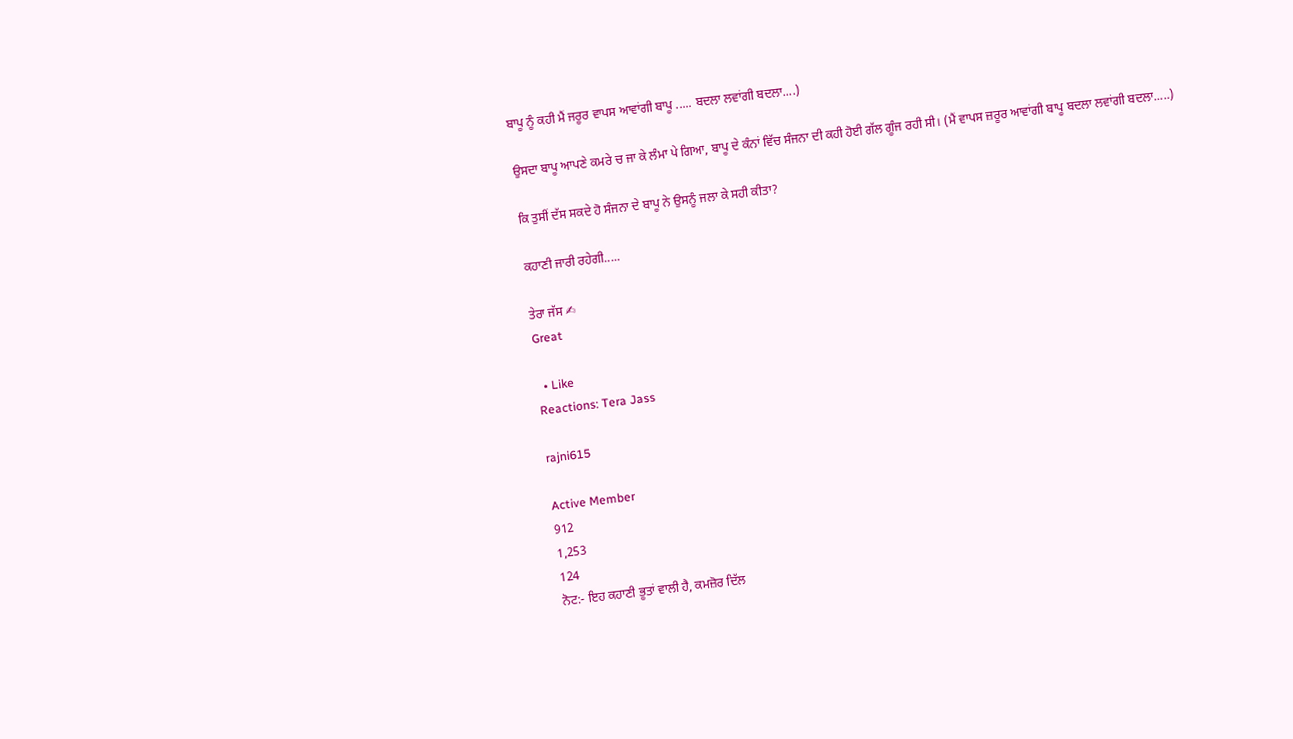ਬਾਪੂ ਨੂੰ ਕਹੀ ਮੈਂ ਜਰੂਰ ਵਾਪਸ ਆਵਾਂਗੀ ਬਾਪੂ ..... ਬਦਲਾ ਲਵਾਂਗੀ ਬਦਲਾ....)

ਉਸਦਾ ਬਾਪੂ ਆਪਣੇ ਕਮਰੇ ਚ ਜਾ ਕੇ ਲੰਮਾ ਪੇ ਗਿਆ, ਬਾਪੂ ਦੇ ਕੰਨਾਂ ਵਿੱਚ ਸੰਜਨਾ ਦੀ ਕਹੀ ਹੋਈ ਗੱਲ ਗੂੰਜ ਰਹੀ ਸੀ। (ਮੈਂ ਵਾਪਸ ਜ਼ਰੂਰ ਆਵਾਂਗੀ ਬਾਪੂ ਬਦਲਾ ਲਵਾਂਗੀ ਬਦਲਾ.....)

ਕਿ ਤੁਸੀਂ ਦੱਸ ਸਕਦੇ ਹੋ ਸੰਜਨਾ ਦੇ ਬਾਪੂ ਨੇ ਉਸਨੂੰ ਜਲਾ ਕੇ ਸਹੀ ਕੀਤਾ?

ਕਹਾਣੀ ਜਾਰੀ ਰਹੇਗੀ.....

ਤੇਰਾ ਜੱਸ ✍
Great

  • Like
Reactions: Tera Jass

rajni615

Active Member
912
1,253
124
ਨੋਟ:- ਇਹ ਕਹਾਣੀ ਭੂਤਾਂ ਵਾਲੀ ਹੈ, ਕਮਜ਼ੋਰ ਦਿੱਲ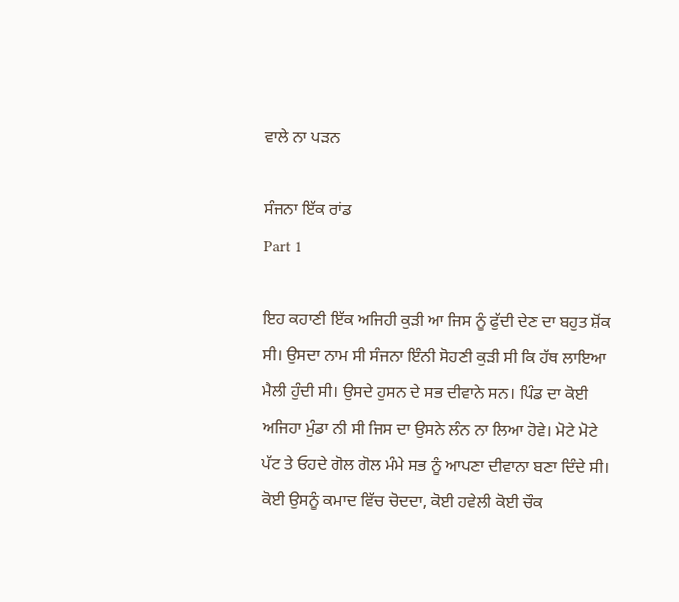ਵਾਲੇ ਨਾ ਪੜਨ

ਸੰਜਨਾ ਇੱਕ ਰਾਂਡ
Part 1

ਇਹ ਕਹਾਣੀ ਇੱਕ ਅਜਿਹੀ ਕੁੜੀ ਆ ਜਿਸ ਨੂੰ ਫੁੱਦੀ ਦੇਣ ਦਾ ਬਹੁਤ ਸ਼ੋਂਕ ਸੀ। ਉਸਦਾ ਨਾਮ ਸੀ ਸੰਜਨਾ ਇੰਨੀ ਸੋਹਣੀ ਕੁੜੀ ਸੀ ਕਿ ਹੱਥ ਲਾਇਆ ਮੈਲੀ ਹੁੰਦੀ ਸੀ। ਉਸਦੇ ਹੁਸਨ ਦੇ ਸਭ ਦੀਵਾਨੇ ਸਨ। ਪਿੰਡ ਦਾ ਕੋਈ ਅਜਿਹਾ ਮੁੰਡਾ ਨੀ ਸੀ ਜਿਸ ਦਾ ਉਸਨੇ ਲੰਨ ਨਾ ਲਿਆ ਹੋਵੇ। ਮੋਟੇ ਮੋਟੇ ਪੱਟ ਤੇ ਓਹਦੇ ਗੋਲ ਗੋਲ ਮੰਮੇ ਸਭ ਨੂੰ ਆਪਣਾ ਦੀਵਾਨਾ ਬਣਾ ਦਿੰਦੇ ਸੀ। ਕੋਈ ਉਸਨੂੰ ਕਮਾਦ ਵਿੱਚ ਚੋਦਦਾ, ਕੋਈ ਹਵੇਲੀ ਕੋਈ ਚੌਕ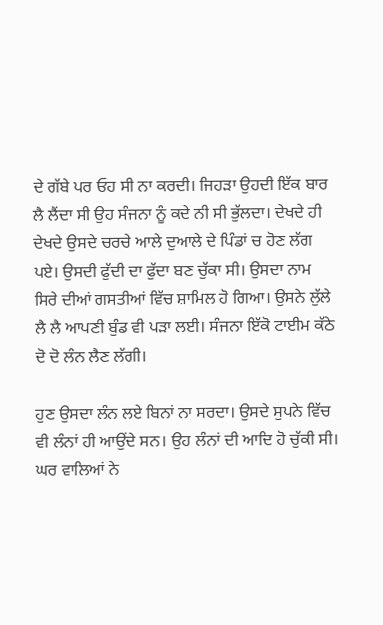ਦੇ ਗੱਬੇ ਪਰ ਓਹ ਸੀ ਨਾ ਕਰਦੀ। ਜਿਹੜਾ ਉਹਦੀ ਇੱਕ ਬਾਰ ਲੈ ਲੈਂਦਾ ਸੀ ਉਹ ਸੰਜਨਾ ਨੂੰ ਕਦੇ ਨੀ ਸੀ ਭੁੱਲਦਾ। ਦੇਖਦੇ ਹੀ ਦੇਖਦੇ ਉਸਦੇ ਚਰਚੇ ਆਲੇ ਦੁਆਲੇ ਦੇ ਪਿੰਡਾਂ ਚ ਹੋਣ ਲੱਗ ਪਏ। ਉਸਦੀ ਫੁੱਦੀ ਦਾ ਫੁੱਦਾ ਬਣ ਚੁੱਕਾ ਸੀ। ਉਸਦਾ ਨਾਮ ਸਿਰੇ ਦੀਆਂ ਗਸਤੀਆਂ ਵਿੱਚ ਸ਼ਾਮਿਲ ਹੋ ਗਿਆ। ਉਸਨੇ ਲੁੱਲੇ ਲੈ ਲੈ ਆਪਣੀ ਬੁੰਡ ਵੀ ਪੜਾ ਲਈ। ਸੰਜਨਾ ਇੱਕੋ ਟਾਈਮ ਕੱਠੇ ਦੋ ਦੋ ਲੰਨ ਲੈਣ ਲੱਗੀ।

ਹੁਣ ਉਸਦਾ ਲੰਨ ਲਏ ਬਿਨਾਂ ਨਾ ਸਰਦਾ। ਉਸਦੇ ਸੁਪਨੇ ਵਿੱਚ ਵੀ ਲੰਨਾਂ ਹੀ ਆਉਂਦੇ ਸਨ। ਉਹ ਲੰਨਾਂ ਦੀ ਆਦਿ ਹੋ ਚੁੱਕੀ ਸੀ। ਘਰ ਵਾਲਿਆਂ ਨੇ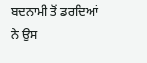ਬਦਨਾਮੀ ਤੋਂ ਡਰਦਿਆਂ ਨੇ ਉਸ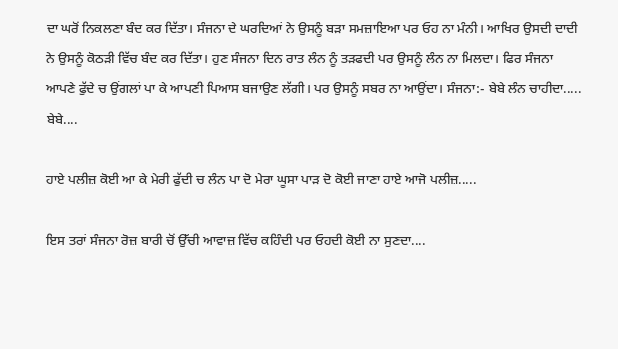ਦਾ ਘਰੋਂ ਨਿਕਲਣਾ ਬੰਦ ਕਰ ਦਿੱਤਾ। ਸੰਜਨਾ ਦੇ ਘਰਦਿਆਂ ਨੇ ਉਸਨੂੰ ਬੜਾ ਸਮਜ਼ਾਇਆ ਪਰ ਓਹ ਨਾ ਮੰਨੀ। ਆਖਿਰ ਉਸਦੀ ਦਾਦੀ ਨੇ ਉਸਨੂੰ ਕੋਠੜੀ ਵਿੱਚ ਬੰਦ ਕਰ ਦਿੱਤਾ। ਹੁਣ ਸੰਜਨਾ ਦਿਨ ਰਾਤ ਲੰਨ ਨੂੰ ਤੜਫਦੀ ਪਰ ਉਸਨੂੰ ਲੰਨ ਨਾ ਮਿਲਦਾ। ਫਿਰ ਸੰਜਨਾ ਆਪਣੇ ਫੁੱਦੇ ਚ ਉਂਗਲਾਂ ਪਾ ਕੇ ਆਪਣੀ ਪਿਆਸ ਬਜਾਉਣ ਲੱਗੀ। ਪਰ ਉਸਨੂੰ ਸਬਰ ਨਾ ਆਉਂਦਾ। ਸੰਜਨਾ:- ਬੇਬੇ ਲੰਨ ਚਾਹੀਦਾ..... ਬੇਬੇ....

ਹਾਏ ਪਲੀਜ਼ ਕੋਈ ਆ ਕੇ ਮੇਰੀ ਫੁੱਦੀ ਚ ਲੰਨ ਪਾ ਦੋ ਮੇਰਾ ਘੂਸਾ ਪਾੜ ਦੋ ਕੋਈ ਜਾਣਾ ਹਾਏ ਆਜੋ ਪਲੀਜ਼.....

ਇਸ ਤਰਾਂ ਸੰਜਨਾ ਰੋਜ਼ ਬਾਰੀ ਚੋਂ ਉੱਚੀ ਆਵਾਜ਼ ਵਿੱਚ ਕਹਿੰਦੀ ਪਰ ਓਹਦੀ ਕੋਈ ਨਾ ਸੁਣਦਾ....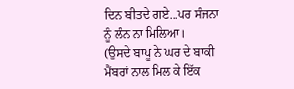ਦਿਨ ਬੀਤਦੇ ਗਏ...ਪਰ ਸੰਜਨਾ ਨੂੰ ਲੰਨ ਨਾ ਮਿਲਿਆ।
(ਉਸਦੇ ਬਾਪੂ ਨੇ ਘਰ ਦੇ ਬਾਕੀ ਮੈਂਬਰਾਂ ਨਾਲ ਮਿਲ ਕੇ ਇੱਕ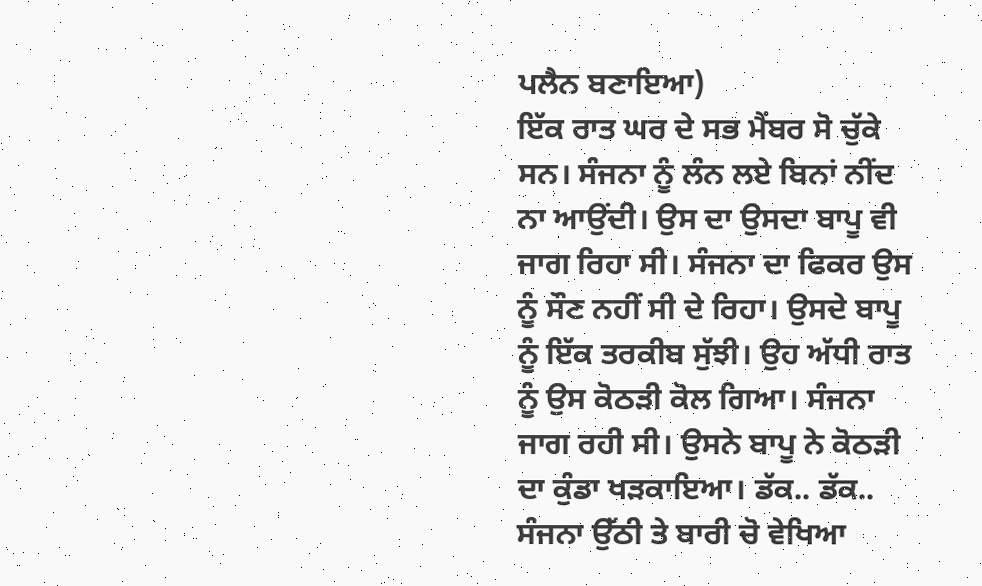ਪਲੈਨ ਬਣਾਇਆ)
ਇੱਕ ਰਾਤ ਘਰ ਦੇ ਸਭ ਮੈਂਬਰ ਸੋ ਚੁੱਕੇ ਸਨ। ਸੰਜਨਾ ਨੂੰ ਲੰਨ ਲਏ ਬਿਨਾਂ ਨੀਂਦ ਨਾ ਆਉਂਦੀ। ਉਸ ਦਾ ਉਸਦਾ ਬਾਪੂ ਵੀ ਜਾਗ ਰਿਹਾ ਸੀ। ਸੰਜਨਾ ਦਾ ਫਿਕਰ ਉਸ ਨੂੰ ਸੌਣ ਨਹੀਂ ਸੀ ਦੇ ਰਿਹਾ। ਉਸਦੇ ਬਾਪੂ ਨੂੰ ਇੱਕ ਤਰਕੀਬ ਸੁੱਝੀ। ਉਹ ਅੱਧੀ ਰਾਤ ਨੂੰ ਉਸ ਕੋਠੜੀ ਕੋਲ ਗਿਆ। ਸੰਜਨਾ ਜਾਗ ਰਹੀ ਸੀ। ਉਸਨੇ ਬਾਪੂ ਨੇ ਕੋਠੜੀ ਦਾ ਕੁੰਡਾ ਖੜਕਾਇਆ। ਡੱਕ.. ਡੱਕ..
ਸੰਜਨਾ ਉੱਠੀ ਤੇ ਬਾਰੀ ਚੋ ਵੇਖਿਆ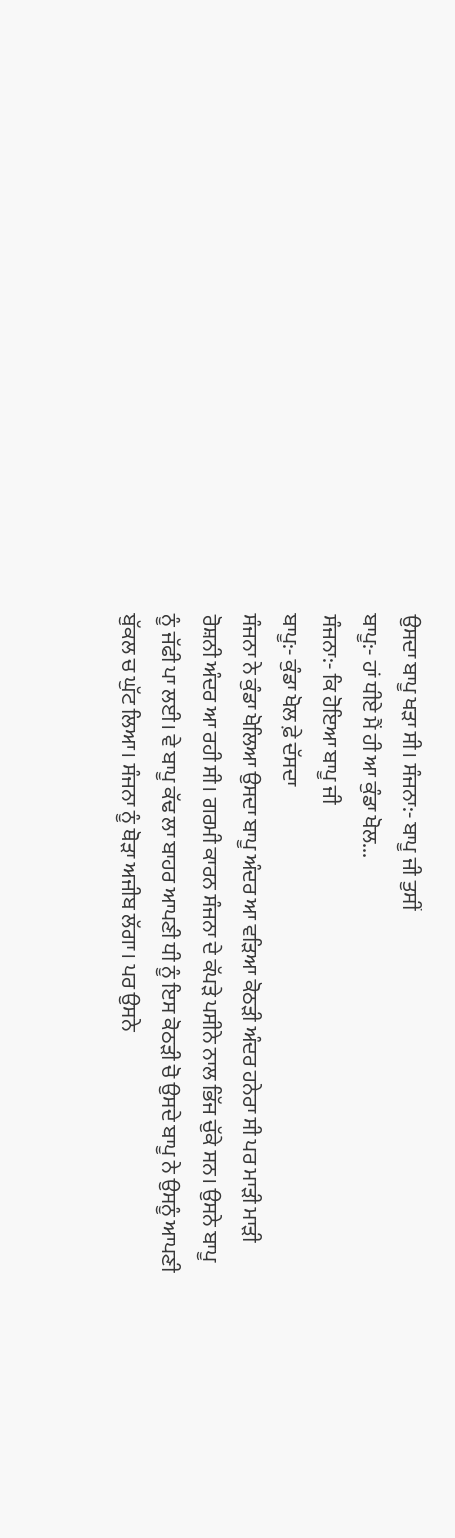ਉਸਦਾ ਬਾਪੂ ਖੜਾ ਸੀ। ਸੰਜਨਾ:- ਬਾਪੂ ਜੀ ਤੁਸੀਂ
ਬਾਪੂ:- ਹਾਂ ਧੀਏ ਮੈਂ ਹੀ ਆ ਕੁੰਡਾ ਖੋਲ...
ਸੰਜਨਾ:- ਕਿ ਹੋਇਆ ਬਾਪੂ ਜੀ
ਬਾਪੂ:- ਕੁੰਡਾ ਖੋਲ ਫ਼ੇ ਦੱਸਦਾ
ਸੰਜਨਾ ਨੇ ਕੁੰਡਾ ਖੋਲਿਆ ਉਸਦਾ ਬਾਪੂ ਅੰਦਰ ਆ ਵੜਿਆ ਕੋਠੜੀ ਅੰਦਰ ਹਨੇਰਾ ਸੀ ਪਰ ਮਾੜੀ ਮਾੜੀ ਰੋਸ਼ਨੀ ਅੰਦਰ ਆ ਰਹੀ ਸੀ। ਗਰਮੀ ਕਾਰਨ ਸੰਜਨਾ ਦੇ ਕੱਪੜੇ ਪਸੀਨੇ ਨਾਲ ਭਿੱਜ ਚੁੱਕੇ ਸਨ। ਉਸਨੇ ਬਾਪੂ ਨੂੰ ਜੱਫੀ ਪਾ ਲਈ। ਵੇ ਬਾਪੂ ਕੱਢ ਲਾ ਬਾਹਰ ਆਪਣੀ ਧੀ ਨੂੰ ਇਸ ਕੋਠੜੀ ਚੋ ਉਸਦੇ ਬਾਪੂ ਨੇ ਉਸਨੂੰ ਆਪਣੀ ਬੁੱਕਲ ਚ ਘੁੱਟ ਲਿਆ। ਸੰਜਨਾ ਨੂੰ ਥੋੜਾ ਅਜੀਬ ਲੱਗਾ। ਪਰ ਉਸਨੇ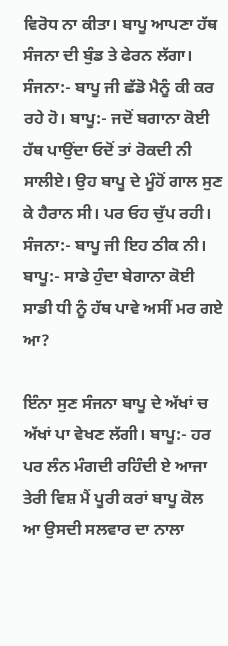ਵਿਰੋਧ ਨਾ ਕੀਤਾ। ਬਾਪੂ ਆਪਣਾ ਹੱਥ ਸੰਜਨਾ ਦੀ ਬੁੰਡ ਤੇ ਫੇਰਨ ਲੱਗਾ। ਸੰਜਨਾ:- ਬਾਪੂ ਜੀ ਛੱਡੋ ਮੈਨੂੰ ਕੀ ਕਰ ਰਹੇ ਹੋ। ਬਾਪੂ:- ਜਦੋਂ ਬਗਾਨਾ ਕੋਈ ਹੱਥ ਪਾਉਂਦਾ ਓਦੋਂ ਤਾਂ ਰੋਕਦੀ ਨੀ ਸਾਲੀਏ। ਉਹ ਬਾਪੂ ਦੇ ਮੂੰਹੋਂ ਗਾਲ ਸੁਣ ਕੇ ਹੈਰਾਨ ਸੀ। ਪਰ ਓਹ ਚੁੱਪ ਰਹੀ।
ਸੰਜਨਾ:- ਬਾਪੂ ਜੀ ਇਹ ਠੀਕ ਨੀ।
ਬਾਪੂ:- ਸਾਡੇ ਹੁੰਦਾ ਬੇਗਾਨਾ ਕੋਈ ਸਾਡੀ ਧੀ ਨੂੰ ਹੱਥ ਪਾਵੇ ਅਸੀਂ ਮਰ ਗਏ ਆ?

ਇੰਨਾ ਸੁਣ ਸੰਜਨਾ ਬਾਪੂ ਦੇ ਅੱਖਾਂ ਚ ਅੱਖਾਂ ਪਾ ਵੇਖਣ ਲੱਗੀ। ਬਾਪੂ:- ਹਰ ਪਰ ਲੰਨ ਮੰਗਦੀ ਰਹਿੰਦੀ ਏ ਆਜਾ ਤੇਰੀ ਵਿਸ਼ ਮੈਂ ਪੂਰੀ ਕਰਾਂ ਬਾਪੂ ਕੋਲ ਆ ਉਸਦੀ ਸਲਵਾਰ ਦਾ ਨਾਲਾ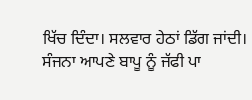ਖਿੱਚ ਦਿੰਦਾ। ਸਲਵਾਰ ਹੇਠਾਂ ਡਿੱਗ ਜਾਂਦੀ। ਸੰਜਨਾ ਆਪਣੇ ਬਾਪੂ ਨੂੰ ਜੱਫੀ ਪਾ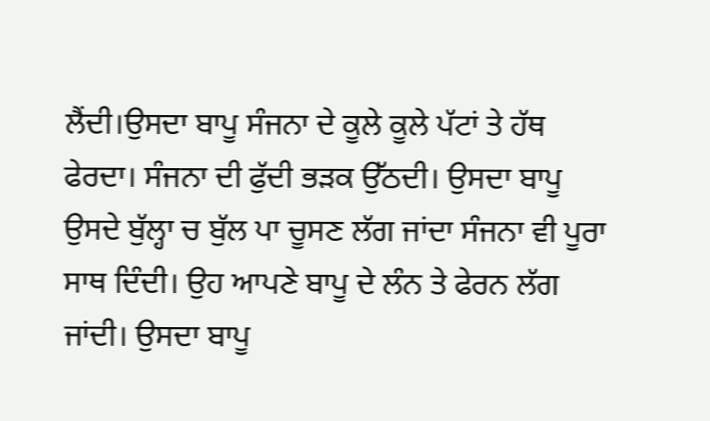ਲੈਂਦੀ।ਉਸਦਾ ਬਾਪੂ ਸੰਜਨਾ ਦੇ ਕੂਲੇ ਕੂਲੇ ਪੱਟਾਂ ਤੇ ਹੱਥ ਫੇਰਦਾ। ਸੰਜਨਾ ਦੀ ਫੁੱਦੀ ਭੜਕ ਉੱਠਦੀ। ਉਸਦਾ ਬਾਪੂ ਉਸਦੇ ਬੁੱਲ੍ਹਾ ਚ ਬੁੱਲ ਪਾ ਚੂਸਣ ਲੱਗ ਜਾਂਦਾ ਸੰਜਨਾ ਵੀ ਪੂਰਾ ਸਾਥ ਦਿੰਦੀ। ਉਹ ਆਪਣੇ ਬਾਪੂ ਦੇ ਲੰਨ ਤੇ ਫੇਰਨ ਲੱਗ ਜਾਂਦੀ। ਉਸਦਾ ਬਾਪੂ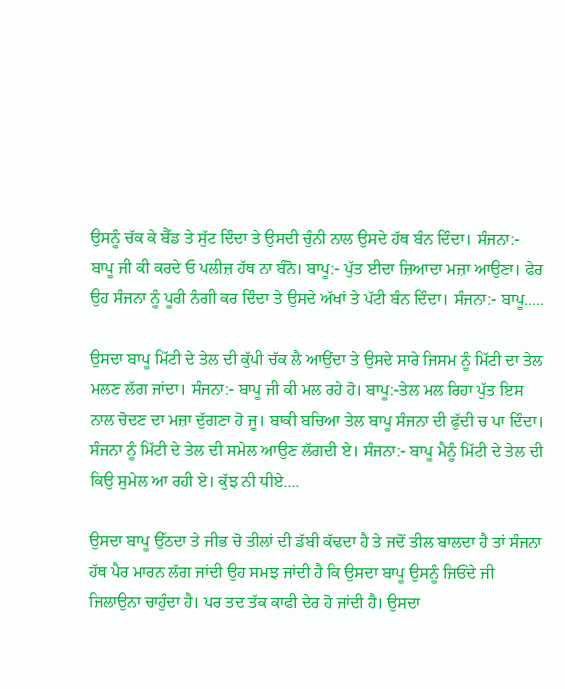ਉਸਨੂੰ ਚੱਕ ਕੇ ਬੈੱਡ ਤੇ ਸੁੱਟ ਦਿੰਦਾ ਤੇ ਉਸਦੀ ਚੁੰਨੀ ਨਾਲ ਉਸਦੇ ਹੱਥ ਬੰਨ ਦਿੰਦਾ। ਸੰਜਨਾ:- ਬਾਪੂ ਜੀ ਕੀ ਕਰਦੇ ਓ ਪਲੀਜ਼ ਹੱਥ ਨਾ ਬੰਨੋ। ਬਾਪੂ:- ਪੁੱਤ ਈਦਾ ਜ਼ਿਆਦਾ ਮਜ਼ਾ ਆਉਣਾ। ਫੇਰ ਉਹ ਸੰਜਨਾ ਨੂੰ ਪੂਰੀ ਨੰਗੀ ਕਰ ਦਿੰਦਾ ਤੇ ਉਸਦੇ ਅੱਖਾਂ ਤੇ ਪੱਟੀ ਬੰਨ ਦਿੰਦਾ। ਸੰਜਨਾ:- ਬਾਪੂ.....

ਉਸਦਾ ਬਾਪੂ ਮਿੱਟੀ ਦੇ ਤੇਲ ਦੀ ਕੁੱਪੀ ਚੱਕ ਲੈ ਆਉਂਦਾ ਤੇ ਉਸਦੇ ਸਾਰੇ ਜਿਸਮ ਨੂੰ ਮਿੱਟੀ ਦਾ ਤੇਲ ਮਲਣ ਲੱਗ ਜਾਂਦਾ। ਸੰਜਨਾ:- ਬਾਪੂ ਜੀ ਕੀ ਮਲ ਰਹੇ ਹੋ। ਬਾਪੂ:-ਤੇਲ ਮਲ ਰਿਹਾ ਪੁੱਤ ਇਸ ਨਾਲ ਚੋਦਣ ਦਾ ਮਜ਼ਾ ਦੁੱਗਣਾ ਹੋ ਜੂ। ਬਾਕੀ ਬਚਿਆ ਤੇਲ ਬਾਪੂ ਸੰਜਨਾ ਦੀ ਫੁੱਦੀ ਚ ਪਾ ਦਿੰਦਾ। ਸੰਜਨਾ ਨੂੰ ਮਿੱਟੀ ਦੇ ਤੇਲ ਦੀ ਸਮੇਲ ਆਉਣ ਲੱਗਦੀ ਏ। ਸੰਜਨਾ:- ਬਾਪੂ ਮੈਨੂੰ ਮਿੱਟੀ ਦੇ ਤੇਲ ਦੀ ਕਿਉ ਸੁਮੇਲ ਆ ਰਹੀ ਏ। ਕੁੱਝ ਨੀ ਧੀਏ....

ਉਸਦਾ ਬਾਪੂ ਉੱਠਦਾ ਤੇ ਜੀਭ ਚੋ ਤੀਲਾਂ ਦੀ ਡੱਬੀ ਕੱਢਦਾ ਹੈ ਤੇ ਜਦੋਂ ਤੀਲ ਬਾਲਦਾ ਹੈ ਤਾਂ ਸੰਜਨਾ ਹੱਥ ਪੈਰ ਮਾਰਨ ਲੱਗ ਜਾਂਦੀ ਉਹ ਸਮਝ ਜਾਂਦੀ ਹੈ ਕਿ ਉਸਦਾ ਬਾਪੂ ਉਸਨੂੰ ਜਿਓਂਦੇ ਜੀ ਜਿਲਾਉਨਾ ਚਾਹੁੰਦਾ ਹੈ। ਪਰ ਤਦ ਤੱਕ ਕਾਫੀ ਦੇਰ ਹੋ ਜਾਂਦੀ ਹੈ। ਉਸਦਾ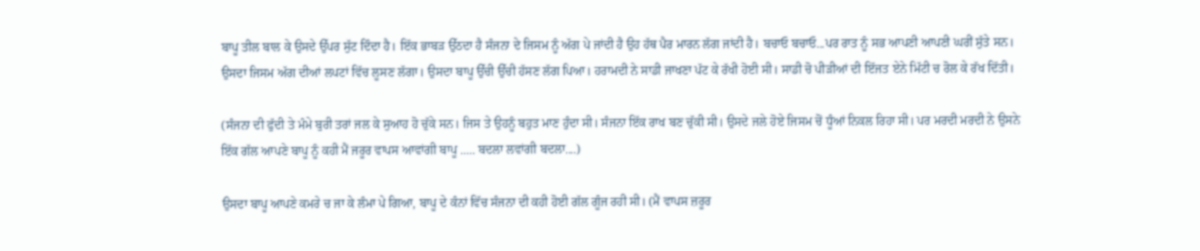ਬਾਪੂ ਤੀਲ ਬਾਲ ਕੇ ਉਸਦੇ ਉੱਪਰ ਸੁੱਟ ਦਿੰਦਾ ਹੈ। ਇੱਕ ਭਾਬੜ ਉੱਠਦਾ ਹੈ ਸੰਜਨਾ ਦੇ ਜਿਸਮ ਨੂੰ ਅੱਗ ਪੇ ਜਾਂਦੀ ਹੈ ਉਹ ਹੱਥ ਪੈਰ ਮਾਰਨ ਲੱਗ ਜਾਂਦੀ ਹੈ। ਬਚਾਓ ਬਚਾਓ...ਪਰ ਰਾਤ ਨੂੰ ਸਭ ਆਪਣੀ ਆਪਣੀ ਘਰੀਂ ਸੁੱਤੇ ਸਨ। ਉਸਦਾ ਜਿਸਮ ਅੱਗ ਦੀਆਂ ਲਪਟਾਂ ਵਿੱਚ ਲੂਸਣ ਲੱਗਾ। ਉਸਦਾ ਬਾਪੂ ਉੱਚੀ ਉੱਚੀ ਹੱਸਣ ਲੱਗ ਪਿਆ। ਹਰਾਮਦੀ ਨੇ ਸਾਡੀ ਜਾਖਣਾ ਪੱਟ ਕੇ ਰੱਖੀ ਹੋਈ ਸੀ। ਸਾਡੀ ਚੋ ਪੀੜੀਆਂ ਦੀ ਇੱਜਤ ਏਨੇ ਮਿੱਟੀ ਚ ਰੋਲ ਕੇ ਰੱਖ ਦਿੱਤੀ।

(ਸੰਜਨਾ ਦੀ ਫੁੱਦੀ ਤੇ ਮੰਮੇ ਬੁਰੀ ਤਰਾਂ ਜਲ ਕੇ ਸੁਆਹ ਹੋ ਚੁੱਕੇ ਸਨ। ਜਿਸ ਤੇ ਉਹਨੂੰ ਬਹੁਤ ਮਾਣ ਹੁੰਦਾ ਸੀ। ਸੰਜਨਾ ਇੱਕ ਰਾਖ ਬਣ ਚੁੱਕੀ ਸੀ। ਉਸਦੇ ਜਲੇ ਹੋਏ ਜਿਸਮ ਚੋਂ ਧੂੰਆਂ ਨਿਕਲ ਰਿਹਾ ਸੀ। ਪਰ ਮਰਦੀ ਮਰਦੀ ਨੇ ਉਸਨੇ ਇੱਕ ਗੱਲ ਆਪਣੇ ਬਾਪੂ ਨੂੰ ਕਹੀ ਮੈਂ ਜਰੂਰ ਵਾਪਸ ਆਵਾਂਗੀ ਬਾਪੂ ..... ਬਦਲਾ ਲਵਾਂਗੀ ਬਦਲਾ....)

ਉਸਦਾ ਬਾਪੂ ਆਪਣੇ ਕਮਰੇ ਚ ਜਾ ਕੇ ਲੰਮਾ ਪੇ ਗਿਆ, ਬਾਪੂ ਦੇ ਕੰਨਾਂ ਵਿੱਚ ਸੰਜਨਾ ਦੀ ਕਹੀ ਹੋਈ ਗੱਲ ਗੂੰਜ ਰਹੀ ਸੀ। (ਮੈਂ ਵਾਪਸ ਜ਼ਰੂਰ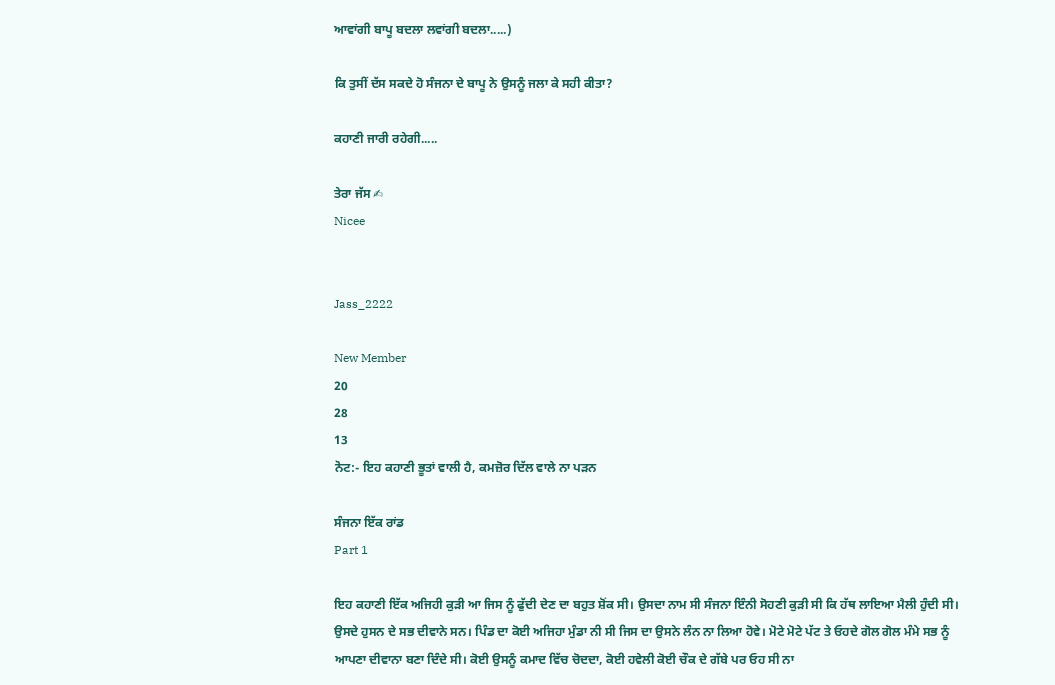ਆਵਾਂਗੀ ਬਾਪੂ ਬਦਲਾ ਲਵਾਂਗੀ ਬਦਲਾ.....)

ਕਿ ਤੁਸੀਂ ਦੱਸ ਸਕਦੇ ਹੋ ਸੰਜਨਾ ਦੇ ਬਾਪੂ ਨੇ ਉਸਨੂੰ ਜਲਾ ਕੇ ਸਹੀ ਕੀਤਾ?

ਕਹਾਣੀ ਜਾਰੀ ਰਹੇਗੀ.....

ਤੇਰਾ ਜੱਸ ✍
Nicee


Jass_2222

New Member
20
28
13
ਨੋਟ:- ਇਹ ਕਹਾਣੀ ਭੂਤਾਂ ਵਾਲੀ ਹੈ, ਕਮਜ਼ੋਰ ਦਿੱਲ ਵਾਲੇ ਨਾ ਪੜਨ

ਸੰਜਨਾ ਇੱਕ ਰਾਂਡ
Part 1

ਇਹ ਕਹਾਣੀ ਇੱਕ ਅਜਿਹੀ ਕੁੜੀ ਆ ਜਿਸ ਨੂੰ ਫੁੱਦੀ ਦੇਣ ਦਾ ਬਹੁਤ ਸ਼ੋਂਕ ਸੀ। ਉਸਦਾ ਨਾਮ ਸੀ ਸੰਜਨਾ ਇੰਨੀ ਸੋਹਣੀ ਕੁੜੀ ਸੀ ਕਿ ਹੱਥ ਲਾਇਆ ਮੈਲੀ ਹੁੰਦੀ ਸੀ। ਉਸਦੇ ਹੁਸਨ ਦੇ ਸਭ ਦੀਵਾਨੇ ਸਨ। ਪਿੰਡ ਦਾ ਕੋਈ ਅਜਿਹਾ ਮੁੰਡਾ ਨੀ ਸੀ ਜਿਸ ਦਾ ਉਸਨੇ ਲੰਨ ਨਾ ਲਿਆ ਹੋਵੇ। ਮੋਟੇ ਮੋਟੇ ਪੱਟ ਤੇ ਓਹਦੇ ਗੋਲ ਗੋਲ ਮੰਮੇ ਸਭ ਨੂੰ ਆਪਣਾ ਦੀਵਾਨਾ ਬਣਾ ਦਿੰਦੇ ਸੀ। ਕੋਈ ਉਸਨੂੰ ਕਮਾਦ ਵਿੱਚ ਚੋਦਦਾ, ਕੋਈ ਹਵੇਲੀ ਕੋਈ ਚੌਕ ਦੇ ਗੱਬੇ ਪਰ ਓਹ ਸੀ ਨਾ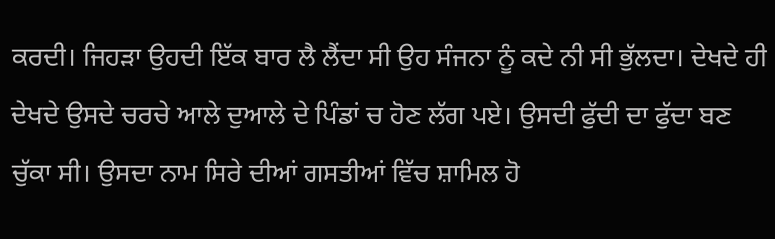ਕਰਦੀ। ਜਿਹੜਾ ਉਹਦੀ ਇੱਕ ਬਾਰ ਲੈ ਲੈਂਦਾ ਸੀ ਉਹ ਸੰਜਨਾ ਨੂੰ ਕਦੇ ਨੀ ਸੀ ਭੁੱਲਦਾ। ਦੇਖਦੇ ਹੀ ਦੇਖਦੇ ਉਸਦੇ ਚਰਚੇ ਆਲੇ ਦੁਆਲੇ ਦੇ ਪਿੰਡਾਂ ਚ ਹੋਣ ਲੱਗ ਪਏ। ਉਸਦੀ ਫੁੱਦੀ ਦਾ ਫੁੱਦਾ ਬਣ ਚੁੱਕਾ ਸੀ। ਉਸਦਾ ਨਾਮ ਸਿਰੇ ਦੀਆਂ ਗਸਤੀਆਂ ਵਿੱਚ ਸ਼ਾਮਿਲ ਹੋ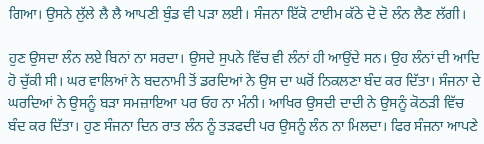ਗਿਆ। ਉਸਨੇ ਲੁੱਲੇ ਲੈ ਲੈ ਆਪਣੀ ਬੁੰਡ ਵੀ ਪੜਾ ਲਈ। ਸੰਜਨਾ ਇੱਕੋ ਟਾਈਮ ਕੱਠੇ ਦੋ ਦੋ ਲੰਨ ਲੈਣ ਲੱਗੀ।

ਹੁਣ ਉਸਦਾ ਲੰਨ ਲਏ ਬਿਨਾਂ ਨਾ ਸਰਦਾ। ਉਸਦੇ ਸੁਪਨੇ ਵਿੱਚ ਵੀ ਲੰਨਾਂ ਹੀ ਆਉਂਦੇ ਸਨ। ਉਹ ਲੰਨਾਂ ਦੀ ਆਦਿ ਹੋ ਚੁੱਕੀ ਸੀ। ਘਰ ਵਾਲਿਆਂ ਨੇ ਬਦਨਾਮੀ ਤੋਂ ਡਰਦਿਆਂ ਨੇ ਉਸ ਦਾ ਘਰੋਂ ਨਿਕਲਣਾ ਬੰਦ ਕਰ ਦਿੱਤਾ। ਸੰਜਨਾ ਦੇ ਘਰਦਿਆਂ ਨੇ ਉਸਨੂੰ ਬੜਾ ਸਮਜ਼ਾਇਆ ਪਰ ਓਹ ਨਾ ਮੰਨੀ। ਆਖਿਰ ਉਸਦੀ ਦਾਦੀ ਨੇ ਉਸਨੂੰ ਕੋਠੜੀ ਵਿੱਚ ਬੰਦ ਕਰ ਦਿੱਤਾ। ਹੁਣ ਸੰਜਨਾ ਦਿਨ ਰਾਤ ਲੰਨ ਨੂੰ ਤੜਫਦੀ ਪਰ ਉਸਨੂੰ ਲੰਨ ਨਾ ਮਿਲਦਾ। ਫਿਰ ਸੰਜਨਾ ਆਪਣੇ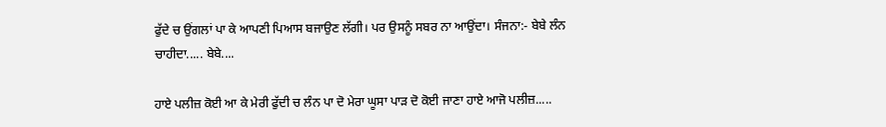ਫੁੱਦੇ ਚ ਉਂਗਲਾਂ ਪਾ ਕੇ ਆਪਣੀ ਪਿਆਸ ਬਜਾਉਣ ਲੱਗੀ। ਪਰ ਉਸਨੂੰ ਸਬਰ ਨਾ ਆਉਂਦਾ। ਸੰਜਨਾ:- ਬੇਬੇ ਲੰਨ ਚਾਹੀਦਾ..... ਬੇਬੇ....

ਹਾਏ ਪਲੀਜ਼ ਕੋਈ ਆ ਕੇ ਮੇਰੀ ਫੁੱਦੀ ਚ ਲੰਨ ਪਾ ਦੋ ਮੇਰਾ ਘੂਸਾ ਪਾੜ ਦੋ ਕੋਈ ਜਾਣਾ ਹਾਏ ਆਜੋ ਪਲੀਜ਼.....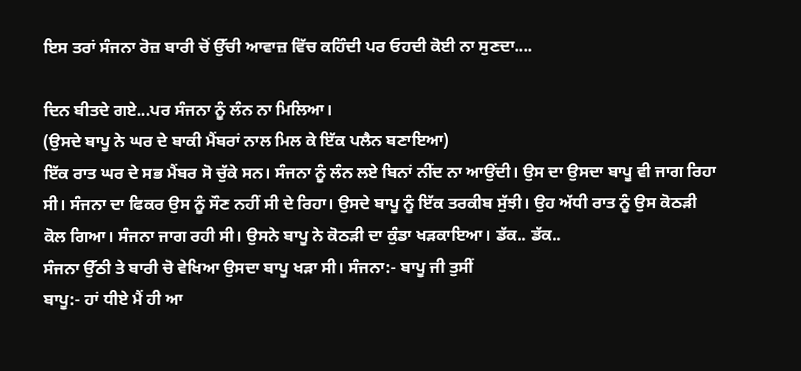ਇਸ ਤਰਾਂ ਸੰਜਨਾ ਰੋਜ਼ ਬਾਰੀ ਚੋਂ ਉੱਚੀ ਆਵਾਜ਼ ਵਿੱਚ ਕਹਿੰਦੀ ਪਰ ਓਹਦੀ ਕੋਈ ਨਾ ਸੁਣਦਾ....

ਦਿਨ ਬੀਤਦੇ ਗਏ...ਪਰ ਸੰਜਨਾ ਨੂੰ ਲੰਨ ਨਾ ਮਿਲਿਆ।
(ਉਸਦੇ ਬਾਪੂ ਨੇ ਘਰ ਦੇ ਬਾਕੀ ਮੈਂਬਰਾਂ ਨਾਲ ਮਿਲ ਕੇ ਇੱਕ ਪਲੈਨ ਬਣਾਇਆ)
ਇੱਕ ਰਾਤ ਘਰ ਦੇ ਸਭ ਮੈਂਬਰ ਸੋ ਚੁੱਕੇ ਸਨ। ਸੰਜਨਾ ਨੂੰ ਲੰਨ ਲਏ ਬਿਨਾਂ ਨੀਂਦ ਨਾ ਆਉਂਦੀ। ਉਸ ਦਾ ਉਸਦਾ ਬਾਪੂ ਵੀ ਜਾਗ ਰਿਹਾ ਸੀ। ਸੰਜਨਾ ਦਾ ਫਿਕਰ ਉਸ ਨੂੰ ਸੌਣ ਨਹੀਂ ਸੀ ਦੇ ਰਿਹਾ। ਉਸਦੇ ਬਾਪੂ ਨੂੰ ਇੱਕ ਤਰਕੀਬ ਸੁੱਝੀ। ਉਹ ਅੱਧੀ ਰਾਤ ਨੂੰ ਉਸ ਕੋਠੜੀ ਕੋਲ ਗਿਆ। ਸੰਜਨਾ ਜਾਗ ਰਹੀ ਸੀ। ਉਸਨੇ ਬਾਪੂ ਨੇ ਕੋਠੜੀ ਦਾ ਕੁੰਡਾ ਖੜਕਾਇਆ। ਡੱਕ.. ਡੱਕ..
ਸੰਜਨਾ ਉੱਠੀ ਤੇ ਬਾਰੀ ਚੋ ਵੇਖਿਆ ਉਸਦਾ ਬਾਪੂ ਖੜਾ ਸੀ। ਸੰਜਨਾ:- ਬਾਪੂ ਜੀ ਤੁਸੀਂ
ਬਾਪੂ:- ਹਾਂ ਧੀਏ ਮੈਂ ਹੀ ਆ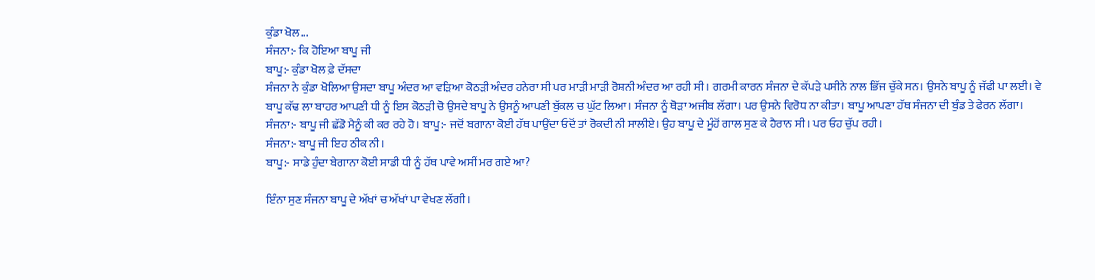ਕੁੰਡਾ ਖੋਲ...
ਸੰਜਨਾ:- ਕਿ ਹੋਇਆ ਬਾਪੂ ਜੀ
ਬਾਪੂ:- ਕੁੰਡਾ ਖੋਲ ਫ਼ੇ ਦੱਸਦਾ
ਸੰਜਨਾ ਨੇ ਕੁੰਡਾ ਖੋਲਿਆ ਉਸਦਾ ਬਾਪੂ ਅੰਦਰ ਆ ਵੜਿਆ ਕੋਠੜੀ ਅੰਦਰ ਹਨੇਰਾ ਸੀ ਪਰ ਮਾੜੀ ਮਾੜੀ ਰੋਸ਼ਨੀ ਅੰਦਰ ਆ ਰਹੀ ਸੀ। ਗਰਮੀ ਕਾਰਨ ਸੰਜਨਾ ਦੇ ਕੱਪੜੇ ਪਸੀਨੇ ਨਾਲ ਭਿੱਜ ਚੁੱਕੇ ਸਨ। ਉਸਨੇ ਬਾਪੂ ਨੂੰ ਜੱਫੀ ਪਾ ਲਈ। ਵੇ ਬਾਪੂ ਕੱਢ ਲਾ ਬਾਹਰ ਆਪਣੀ ਧੀ ਨੂੰ ਇਸ ਕੋਠੜੀ ਚੋ ਉਸਦੇ ਬਾਪੂ ਨੇ ਉਸਨੂੰ ਆਪਣੀ ਬੁੱਕਲ ਚ ਘੁੱਟ ਲਿਆ। ਸੰਜਨਾ ਨੂੰ ਥੋੜਾ ਅਜੀਬ ਲੱਗਾ। ਪਰ ਉਸਨੇ ਵਿਰੋਧ ਨਾ ਕੀਤਾ। ਬਾਪੂ ਆਪਣਾ ਹੱਥ ਸੰਜਨਾ ਦੀ ਬੁੰਡ ਤੇ ਫੇਰਨ ਲੱਗਾ। ਸੰਜਨਾ:- ਬਾਪੂ ਜੀ ਛੱਡੋ ਮੈਨੂੰ ਕੀ ਕਰ ਰਹੇ ਹੋ। ਬਾਪੂ:- ਜਦੋਂ ਬਗਾਨਾ ਕੋਈ ਹੱਥ ਪਾਉਂਦਾ ਓਦੋਂ ਤਾਂ ਰੋਕਦੀ ਨੀ ਸਾਲੀਏ। ਉਹ ਬਾਪੂ ਦੇ ਮੂੰਹੋਂ ਗਾਲ ਸੁਣ ਕੇ ਹੈਰਾਨ ਸੀ। ਪਰ ਓਹ ਚੁੱਪ ਰਹੀ।
ਸੰਜਨਾ:- ਬਾਪੂ ਜੀ ਇਹ ਠੀਕ ਨੀ।
ਬਾਪੂ:- ਸਾਡੇ ਹੁੰਦਾ ਬੇਗਾਨਾ ਕੋਈ ਸਾਡੀ ਧੀ ਨੂੰ ਹੱਥ ਪਾਵੇ ਅਸੀਂ ਮਰ ਗਏ ਆ?

ਇੰਨਾ ਸੁਣ ਸੰਜਨਾ ਬਾਪੂ ਦੇ ਅੱਖਾਂ ਚ ਅੱਖਾਂ ਪਾ ਵੇਖਣ ਲੱਗੀ।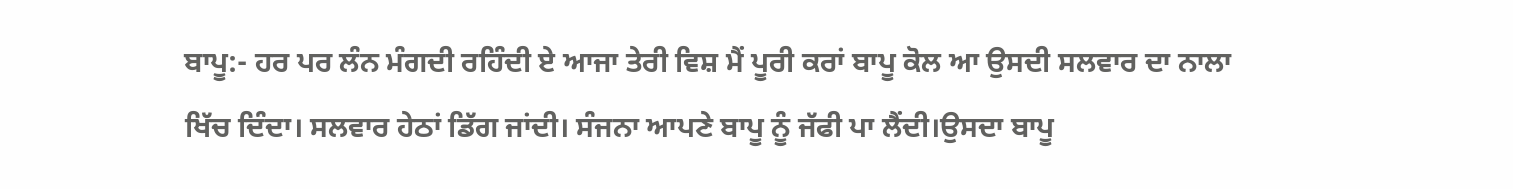ਬਾਪੂ:- ਹਰ ਪਰ ਲੰਨ ਮੰਗਦੀ ਰਹਿੰਦੀ ਏ ਆਜਾ ਤੇਰੀ ਵਿਸ਼ ਮੈਂ ਪੂਰੀ ਕਰਾਂ ਬਾਪੂ ਕੋਲ ਆ ਉਸਦੀ ਸਲਵਾਰ ਦਾ ਨਾਲਾ ਖਿੱਚ ਦਿੰਦਾ। ਸਲਵਾਰ ਹੇਠਾਂ ਡਿੱਗ ਜਾਂਦੀ। ਸੰਜਨਾ ਆਪਣੇ ਬਾਪੂ ਨੂੰ ਜੱਫੀ ਪਾ ਲੈਂਦੀ।ਉਸਦਾ ਬਾਪੂ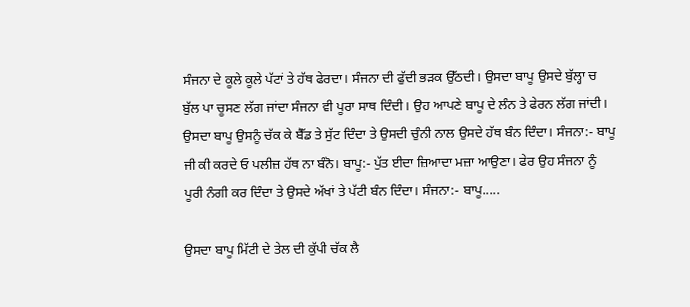ਸੰਜਨਾ ਦੇ ਕੂਲੇ ਕੂਲੇ ਪੱਟਾਂ ਤੇ ਹੱਥ ਫੇਰਦਾ। ਸੰਜਨਾ ਦੀ ਫੁੱਦੀ ਭੜਕ ਉੱਠਦੀ। ਉਸਦਾ ਬਾਪੂ ਉਸਦੇ ਬੁੱਲ੍ਹਾ ਚ ਬੁੱਲ ਪਾ ਚੂਸਣ ਲੱਗ ਜਾਂਦਾ ਸੰਜਨਾ ਵੀ ਪੂਰਾ ਸਾਥ ਦਿੰਦੀ। ਉਹ ਆਪਣੇ ਬਾਪੂ ਦੇ ਲੰਨ ਤੇ ਫੇਰਨ ਲੱਗ ਜਾਂਦੀ। ਉਸਦਾ ਬਾਪੂ ਉਸਨੂੰ ਚੱਕ ਕੇ ਬੈੱਡ ਤੇ ਸੁੱਟ ਦਿੰਦਾ ਤੇ ਉਸਦੀ ਚੁੰਨੀ ਨਾਲ ਉਸਦੇ ਹੱਥ ਬੰਨ ਦਿੰਦਾ। ਸੰਜਨਾ:- ਬਾਪੂ ਜੀ ਕੀ ਕਰਦੇ ਓ ਪਲੀਜ਼ ਹੱਥ ਨਾ ਬੰਨੋ। ਬਾਪੂ:- ਪੁੱਤ ਈਦਾ ਜ਼ਿਆਦਾ ਮਜ਼ਾ ਆਉਣਾ। ਫੇਰ ਉਹ ਸੰਜਨਾ ਨੂੰ ਪੂਰੀ ਨੰਗੀ ਕਰ ਦਿੰਦਾ ਤੇ ਉਸਦੇ ਅੱਖਾਂ ਤੇ ਪੱਟੀ ਬੰਨ ਦਿੰਦਾ। ਸੰਜਨਾ:- ਬਾਪੂ.....

ਉਸਦਾ ਬਾਪੂ ਮਿੱਟੀ ਦੇ ਤੇਲ ਦੀ ਕੁੱਪੀ ਚੱਕ ਲੈ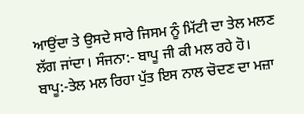ਆਉਂਦਾ ਤੇ ਉਸਦੇ ਸਾਰੇ ਜਿਸਮ ਨੂੰ ਮਿੱਟੀ ਦਾ ਤੇਲ ਮਲਣ ਲੱਗ ਜਾਂਦਾ। ਸੰਜਨਾ:- ਬਾਪੂ ਜੀ ਕੀ ਮਲ ਰਹੇ ਹੋ। ਬਾਪੂ:-ਤੇਲ ਮਲ ਰਿਹਾ ਪੁੱਤ ਇਸ ਨਾਲ ਚੋਦਣ ਦਾ ਮਜ਼ਾ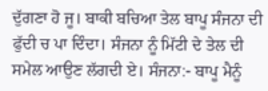ਦੁੱਗਣਾ ਹੋ ਜੂ। ਬਾਕੀ ਬਚਿਆ ਤੇਲ ਬਾਪੂ ਸੰਜਨਾ ਦੀ ਫੁੱਦੀ ਚ ਪਾ ਦਿੰਦਾ। ਸੰਜਨਾ ਨੂੰ ਮਿੱਟੀ ਦੇ ਤੇਲ ਦੀ ਸਮੇਲ ਆਉਣ ਲੱਗਦੀ ਏ। ਸੰਜਨਾ:- ਬਾਪੂ ਮੈਨੂੰ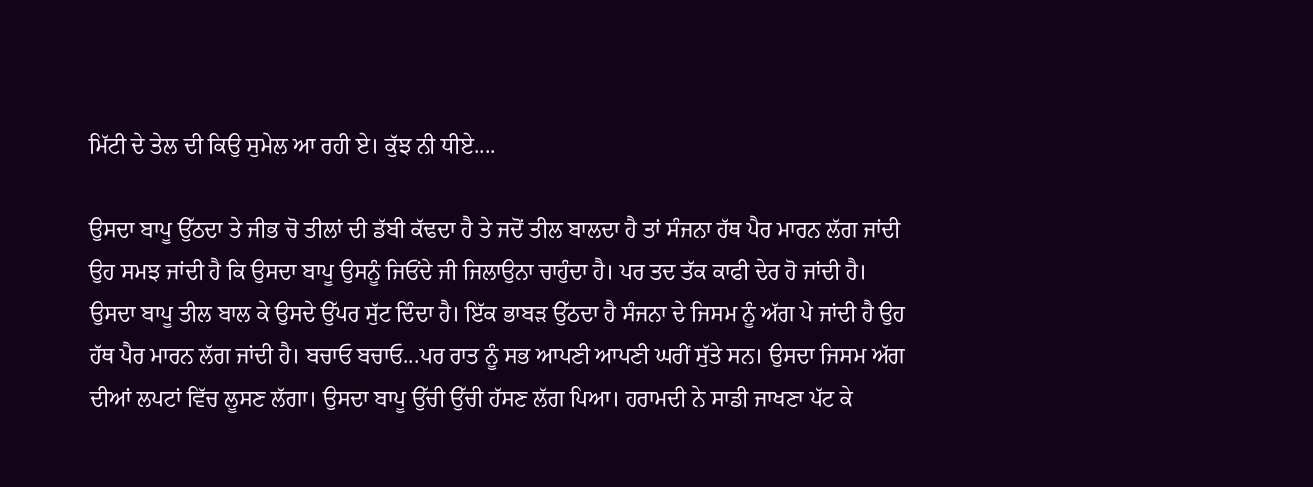ਮਿੱਟੀ ਦੇ ਤੇਲ ਦੀ ਕਿਉ ਸੁਮੇਲ ਆ ਰਹੀ ਏ। ਕੁੱਝ ਨੀ ਧੀਏ....

ਉਸਦਾ ਬਾਪੂ ਉੱਠਦਾ ਤੇ ਜੀਭ ਚੋ ਤੀਲਾਂ ਦੀ ਡੱਬੀ ਕੱਢਦਾ ਹੈ ਤੇ ਜਦੋਂ ਤੀਲ ਬਾਲਦਾ ਹੈ ਤਾਂ ਸੰਜਨਾ ਹੱਥ ਪੈਰ ਮਾਰਨ ਲੱਗ ਜਾਂਦੀ ਉਹ ਸਮਝ ਜਾਂਦੀ ਹੈ ਕਿ ਉਸਦਾ ਬਾਪੂ ਉਸਨੂੰ ਜਿਓਂਦੇ ਜੀ ਜਿਲਾਉਨਾ ਚਾਹੁੰਦਾ ਹੈ। ਪਰ ਤਦ ਤੱਕ ਕਾਫੀ ਦੇਰ ਹੋ ਜਾਂਦੀ ਹੈ। ਉਸਦਾ ਬਾਪੂ ਤੀਲ ਬਾਲ ਕੇ ਉਸਦੇ ਉੱਪਰ ਸੁੱਟ ਦਿੰਦਾ ਹੈ। ਇੱਕ ਭਾਬੜ ਉੱਠਦਾ ਹੈ ਸੰਜਨਾ ਦੇ ਜਿਸਮ ਨੂੰ ਅੱਗ ਪੇ ਜਾਂਦੀ ਹੈ ਉਹ ਹੱਥ ਪੈਰ ਮਾਰਨ ਲੱਗ ਜਾਂਦੀ ਹੈ। ਬਚਾਓ ਬਚਾਓ...ਪਰ ਰਾਤ ਨੂੰ ਸਭ ਆਪਣੀ ਆਪਣੀ ਘਰੀਂ ਸੁੱਤੇ ਸਨ। ਉਸਦਾ ਜਿਸਮ ਅੱਗ ਦੀਆਂ ਲਪਟਾਂ ਵਿੱਚ ਲੂਸਣ ਲੱਗਾ। ਉਸਦਾ ਬਾਪੂ ਉੱਚੀ ਉੱਚੀ ਹੱਸਣ ਲੱਗ ਪਿਆ। ਹਰਾਮਦੀ ਨੇ ਸਾਡੀ ਜਾਖਣਾ ਪੱਟ ਕੇ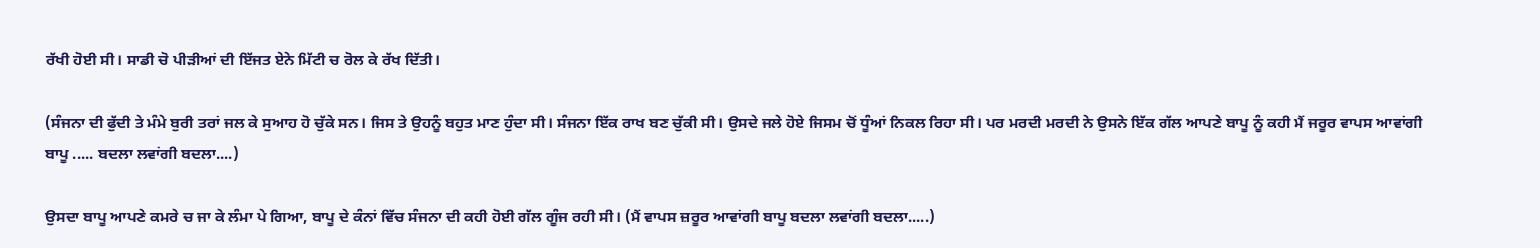ਰੱਖੀ ਹੋਈ ਸੀ। ਸਾਡੀ ਚੋ ਪੀੜੀਆਂ ਦੀ ਇੱਜਤ ਏਨੇ ਮਿੱਟੀ ਚ ਰੋਲ ਕੇ ਰੱਖ ਦਿੱਤੀ।

(ਸੰਜਨਾ ਦੀ ਫੁੱਦੀ ਤੇ ਮੰਮੇ ਬੁਰੀ ਤਰਾਂ ਜਲ ਕੇ ਸੁਆਹ ਹੋ ਚੁੱਕੇ ਸਨ। ਜਿਸ ਤੇ ਉਹਨੂੰ ਬਹੁਤ ਮਾਣ ਹੁੰਦਾ ਸੀ। ਸੰਜਨਾ ਇੱਕ ਰਾਖ ਬਣ ਚੁੱਕੀ ਸੀ। ਉਸਦੇ ਜਲੇ ਹੋਏ ਜਿਸਮ ਚੋਂ ਧੂੰਆਂ ਨਿਕਲ ਰਿਹਾ ਸੀ। ਪਰ ਮਰਦੀ ਮਰਦੀ ਨੇ ਉਸਨੇ ਇੱਕ ਗੱਲ ਆਪਣੇ ਬਾਪੂ ਨੂੰ ਕਹੀ ਮੈਂ ਜਰੂਰ ਵਾਪਸ ਆਵਾਂਗੀ ਬਾਪੂ ..... ਬਦਲਾ ਲਵਾਂਗੀ ਬਦਲਾ....)

ਉਸਦਾ ਬਾਪੂ ਆਪਣੇ ਕਮਰੇ ਚ ਜਾ ਕੇ ਲੰਮਾ ਪੇ ਗਿਆ, ਬਾਪੂ ਦੇ ਕੰਨਾਂ ਵਿੱਚ ਸੰਜਨਾ ਦੀ ਕਹੀ ਹੋਈ ਗੱਲ ਗੂੰਜ ਰਹੀ ਸੀ। (ਮੈਂ ਵਾਪਸ ਜ਼ਰੂਰ ਆਵਾਂਗੀ ਬਾਪੂ ਬਦਲਾ ਲਵਾਂਗੀ ਬਦਲਾ.....)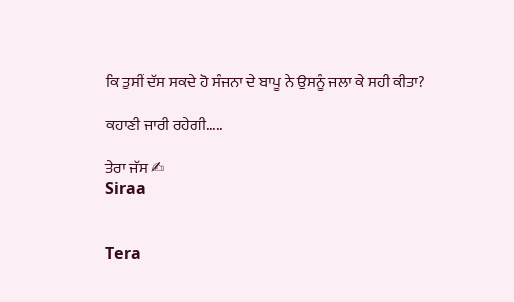ਕਿ ਤੁਸੀਂ ਦੱਸ ਸਕਦੇ ਹੋ ਸੰਜਨਾ ਦੇ ਬਾਪੂ ਨੇ ਉਸਨੂੰ ਜਲਾ ਕੇ ਸਹੀ ਕੀਤਾ?

ਕਹਾਣੀ ਜਾਰੀ ਰਹੇਗੀ.....

ਤੇਰਾ ਜੱਸ ✍
Siraa


Tera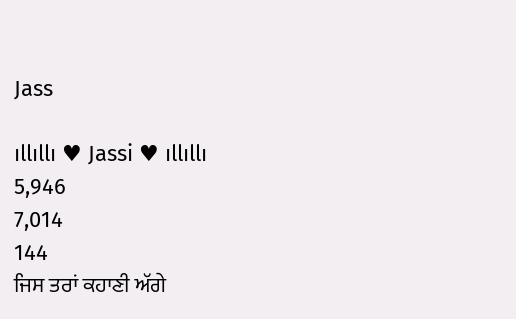Jass

ıllıllı ♥ Jassi ♥ ıllıllı
5,946
7,014
144
ਜਿਸ ਤਰਾਂ ਕਹਾਣੀ ਅੱਗੇ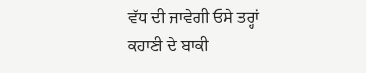ਵੱਧ ਦੀ ਜਾਵੇਗੀ ਓਸੇ ਤਰ੍ਹਾਂ ਕਹਾਣੀ ਦੇ ਬਾਕੀ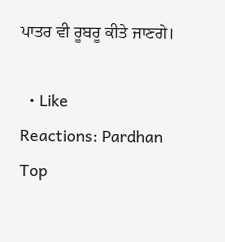ਪਾਤਰ ਵੀ ਰੂਬਰੂ ਕੀਤੇ ਜਾਣਗੇ।

  • Like
Reactions: Pardhan
Top